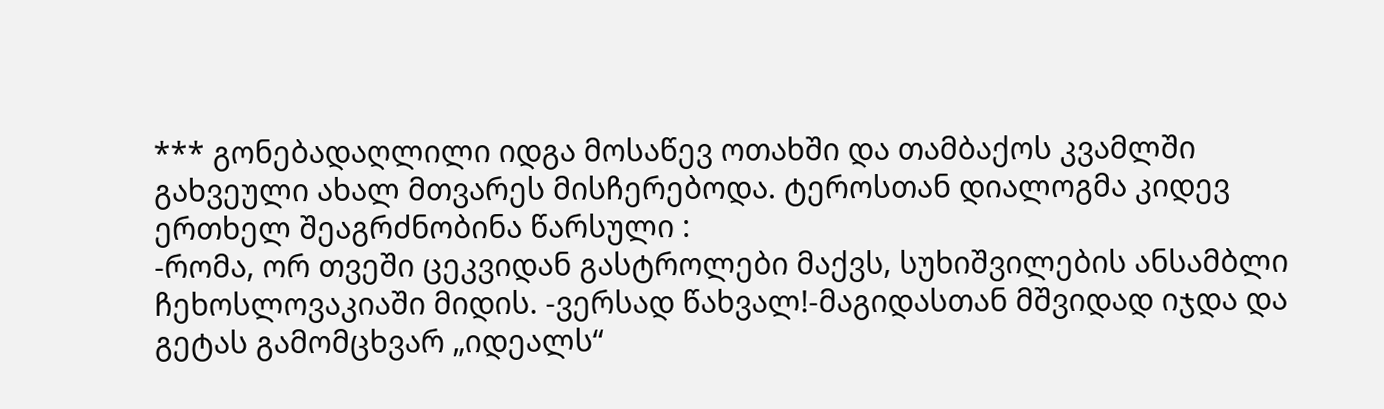*** გონებადაღლილი იდგა მოსაწევ ოთახში და თამბაქოს კვამლში გახვეული ახალ მთვარეს მისჩერებოდა. ტეროსთან დიალოგმა კიდევ ერთხელ შეაგრძნობინა წარსული :
-რომა, ორ თვეში ცეკვიდან გასტროლები მაქვს, სუხიშვილების ანსამბლი ჩეხოსლოვაკიაში მიდის. -ვერსად წახვალ!-მაგიდასთან მშვიდად იჯდა და გეტას გამომცხვარ „იდეალს“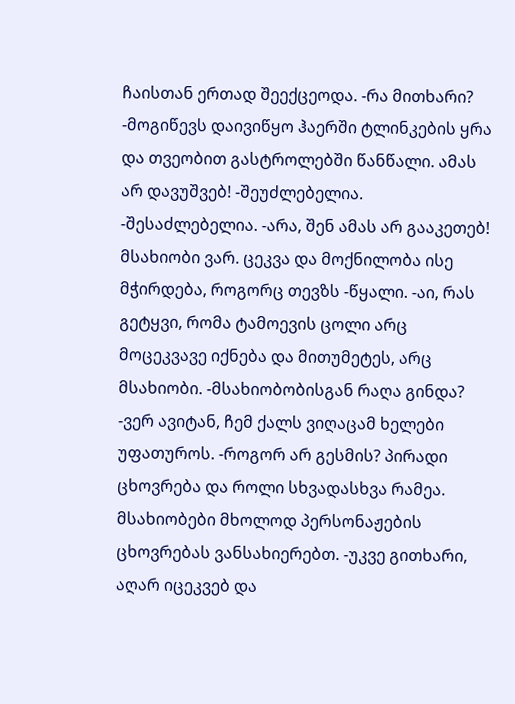ჩაისთან ერთად შეექცეოდა. -რა მითხარი? -მოგიწევს დაივიწყო ჰაერში ტლინკების ყრა და თვეობით გასტროლებში წანწალი. ამას არ დავუშვებ! -შეუძლებელია. -შესაძლებელია. -არა, შენ ამას არ გააკეთებ! მსახიობი ვარ. ცეკვა და მოქნილობა ისე მჭირდება, როგორც თევზს -წყალი. -აი, რას გეტყვი, რომა ტამოევის ცოლი არც მოცეკვავე იქნება და მითუმეტეს, არც მსახიობი. -მსახიობობისგან რაღა გინდა? -ვერ ავიტან, ჩემ ქალს ვიღაცამ ხელები უფათუროს. -როგორ არ გესმის? პირადი ცხოვრება და როლი სხვადასხვა რამეა. მსახიობები მხოლოდ პერსონაჟების ცხოვრებას ვანსახიერებთ. -უკვე გითხარი, აღარ იცეკვებ და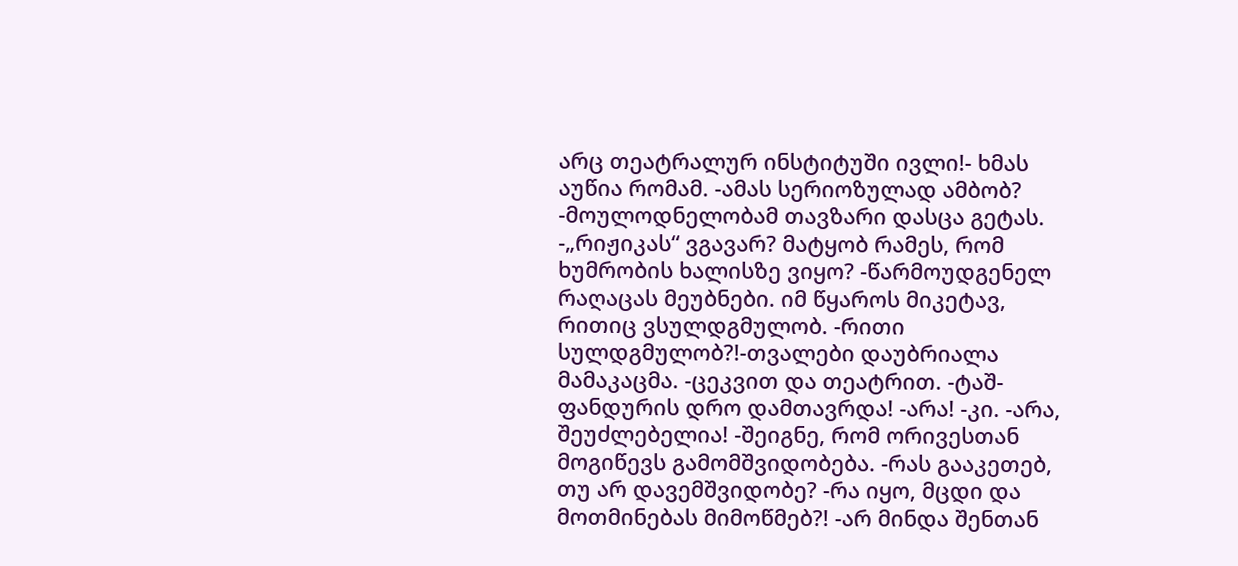არც თეატრალურ ინსტიტუში ივლი!- ხმას აუწია რომამ. -ამას სერიოზულად ამბობ? -მოულოდნელობამ თავზარი დასცა გეტას. -„რიჟიკას“ ვგავარ? მატყობ რამეს, რომ ხუმრობის ხალისზე ვიყო? -წარმოუდგენელ რაღაცას მეუბნები. იმ წყაროს მიკეტავ, რითიც ვსულდგმულობ. -რითი სულდგმულობ?!-თვალები დაუბრიალა მამაკაცმა. -ცეკვით და თეატრით. -ტაშ-ფანდურის დრო დამთავრდა! -არა! -კი. -არა, შეუძლებელია! -შეიგნე, რომ ორივესთან მოგიწევს გამომშვიდობება. -რას გააკეთებ, თუ არ დავემშვიდობე? -რა იყო, მცდი და მოთმინებას მიმოწმებ?! -არ მინდა შენთან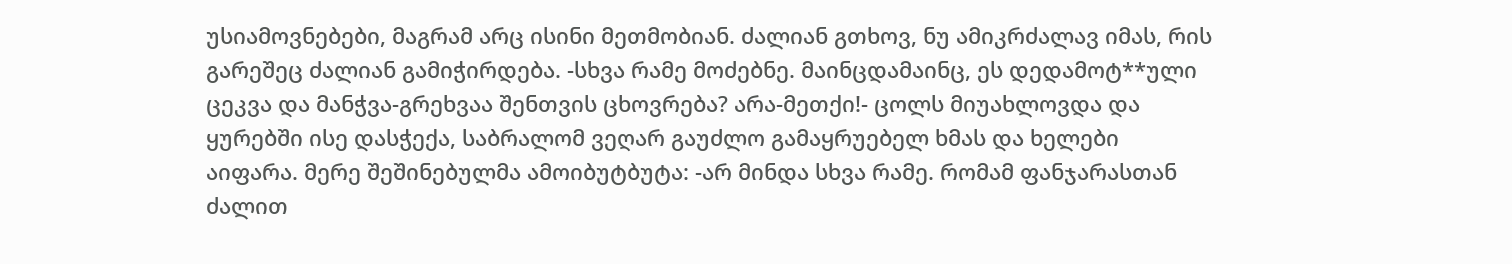უსიამოვნებები, მაგრამ არც ისინი მეთმობიან. ძალიან გთხოვ, ნუ ამიკრძალავ იმას, რის გარეშეც ძალიან გამიჭირდება. -სხვა რამე მოძებნე. მაინცდამაინც, ეს დედამოტ**ული ცეკვა და მანჭვა-გრეხვაა შენთვის ცხოვრება? არა-მეთქი!- ცოლს მიუახლოვდა და ყურებში ისე დასჭექა, საბრალომ ვეღარ გაუძლო გამაყრუებელ ხმას და ხელები აიფარა. მერე შეშინებულმა ამოიბუტბუტა: -არ მინდა სხვა რამე. რომამ ფანჯარასთან ძალით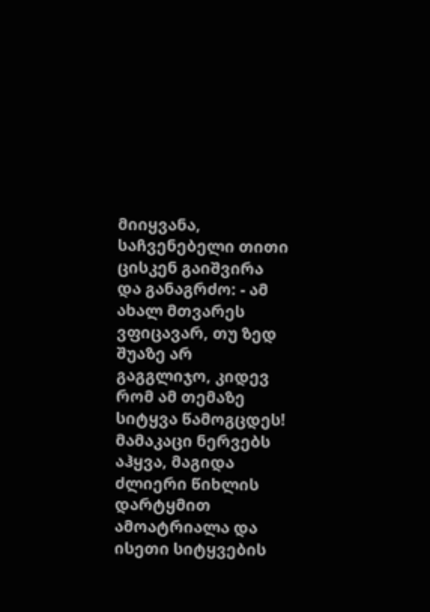მიიყვანა, საჩვენებელი თითი ცისკენ გაიშვირა და განაგრძო: - ამ ახალ მთვარეს ვფიცავარ, თუ ზედ შუაზე არ გაგგლიჯო, კიდევ რომ ამ თემაზე სიტყვა წამოგცდეს! მამაკაცი ნერვებს აჰყვა, მაგიდა ძლიერი წიხლის დარტყმით ამოატრიალა და ისეთი სიტყვების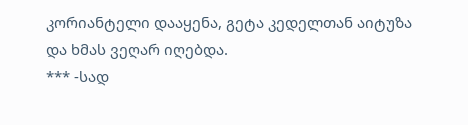კორიანტელი დააყენა, გეტა კედელთან აიტუზა და ხმას ვეღარ იღებდა.
*** -სად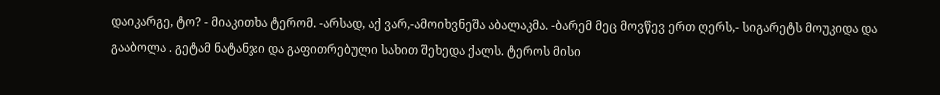დაიკარგე, ტო? - მიაკითხა ტერომ. -არსად, აქ ვარ,-ამოიხვნეშა აბალაკმა. -ბარემ მეც მოვწევ ერთ ღერს,- სიგარეტს მოუკიდა და გააბოლა . გეტამ ნატანჯი და გაფითრებული სახით შეხედა ქალს. ტეროს მისი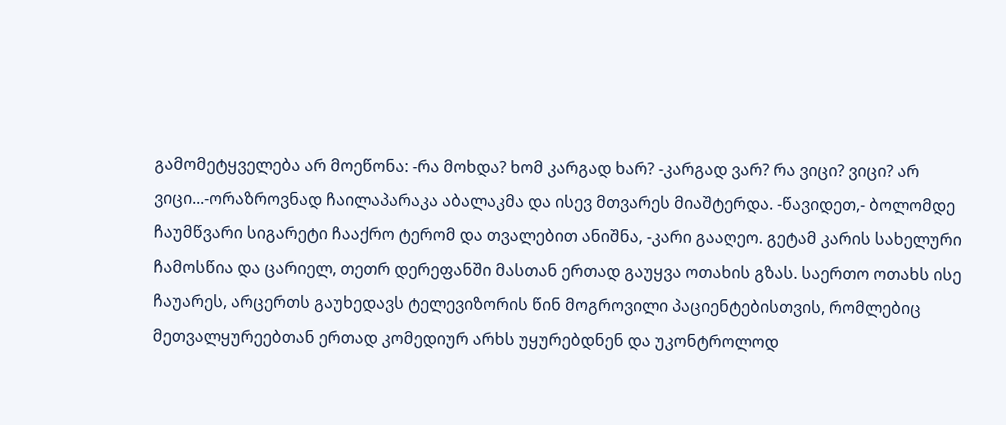გამომეტყველება არ მოეწონა: -რა მოხდა? ხომ კარგად ხარ? -კარგად ვარ? რა ვიცი? ვიცი? არ ვიცი...-ორაზროვნად ჩაილაპარაკა აბალაკმა და ისევ მთვარეს მიაშტერდა. -წავიდეთ,- ბოლომდე ჩაუმწვარი სიგარეტი ჩააქრო ტერომ და თვალებით ანიშნა, -კარი გააღეო. გეტამ კარის სახელური ჩამოსწია და ცარიელ, თეთრ დერეფანში მასთან ერთად გაუყვა ოთახის გზას. საერთო ოთახს ისე ჩაუარეს, არცერთს გაუხედავს ტელევიზორის წინ მოგროვილი პაციენტებისთვის, რომლებიც მეთვალყურეებთან ერთად კომედიურ არხს უყურებდნენ და უკონტროლოდ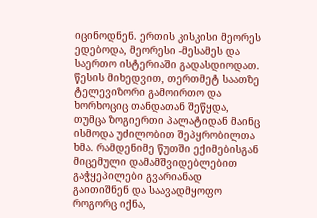იცინოდნენ. ერთის კისკისი მეორეს ედებოდა, მეორესი -მესამეს და საერთო ისტერიაში გადასდიოდათ. წესის მიხედვით, თერთმეტ საათზე ტელევიზორი გამოირთო და ხორხოციც თანდათან შეწყდა, თუმცა ზოგიერთი პალატიდან მაინც ისმოდა უძილობით შეპყრობილთა ხმა. რამდენიმე წუთში ექიმებისგან მიცემული დამამშვიდებლებით გაჭყეპილები გვარიანად გაითიშნენ და საავადმყოფო როგორც იქნა,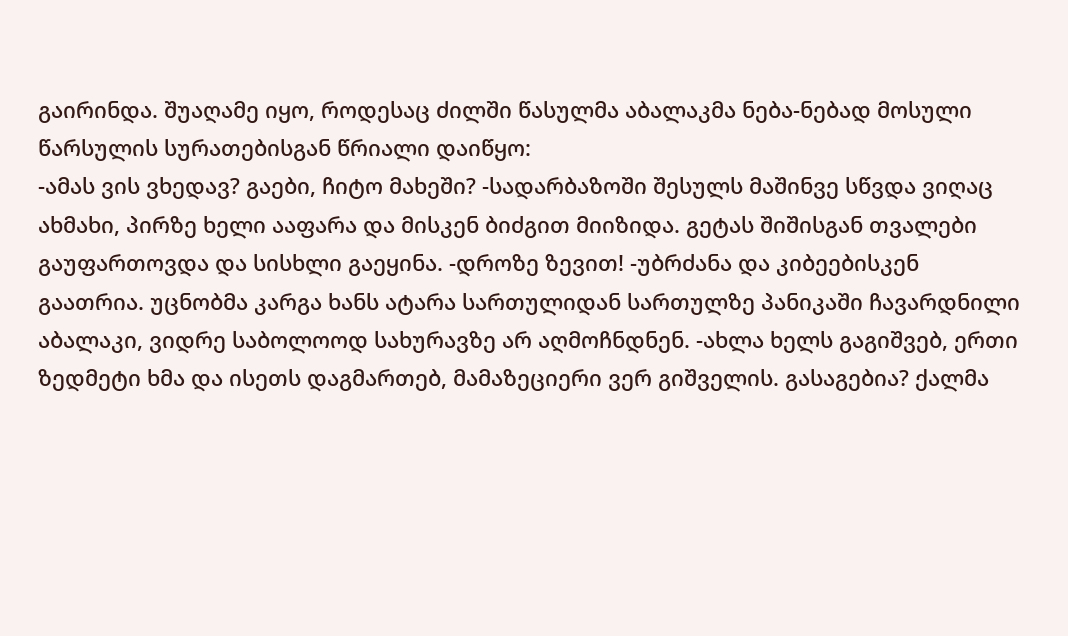გაირინდა. შუაღამე იყო, როდესაც ძილში წასულმა აბალაკმა ნება-ნებად მოსული წარსულის სურათებისგან წრიალი დაიწყო:
-ამას ვის ვხედავ? გაები, ჩიტო მახეში? -სადარბაზოში შესულს მაშინვე სწვდა ვიღაც ახმახი, პირზე ხელი ააფარა და მისკენ ბიძგით მიიზიდა. გეტას შიშისგან თვალები გაუფართოვდა და სისხლი გაეყინა. -დროზე ზევით! -უბრძანა და კიბეებისკენ გაათრია. უცნობმა კარგა ხანს ატარა სართულიდან სართულზე პანიკაში ჩავარდნილი აბალაკი, ვიდრე საბოლოოდ სახურავზე არ აღმოჩნდნენ. -ახლა ხელს გაგიშვებ, ერთი ზედმეტი ხმა და ისეთს დაგმართებ, მამაზეციერი ვერ გიშველის. გასაგებია? ქალმა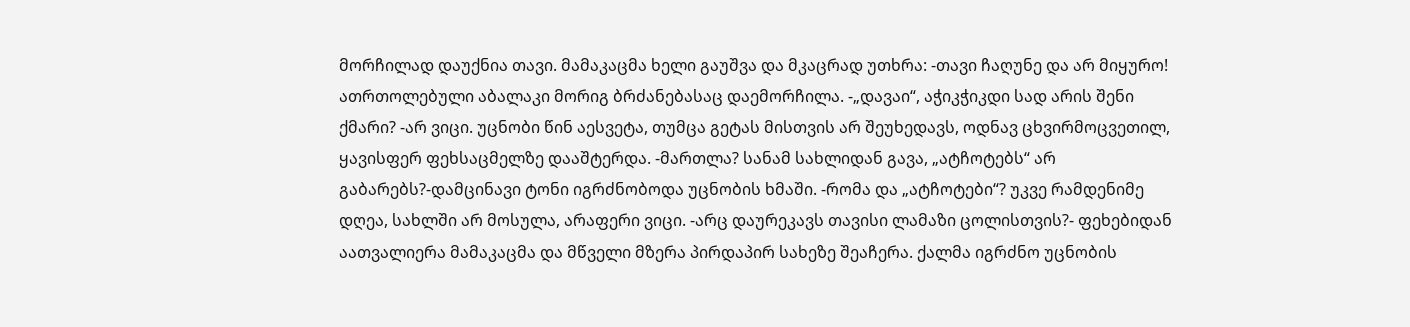მორჩილად დაუქნია თავი. მამაკაცმა ხელი გაუშვა და მკაცრად უთხრა: -თავი ჩაღუნე და არ მიყურო! ათრთოლებული აბალაკი მორიგ ბრძანებასაც დაემორჩილა. -„დავაი“, აჭიკჭიკდი სად არის შენი ქმარი? -არ ვიცი. უცნობი წინ აესვეტა, თუმცა გეტას მისთვის არ შეუხედავს, ოდნავ ცხვირმოცვეთილ, ყავისფერ ფეხსაცმელზე დააშტერდა. -მართლა? სანამ სახლიდან გავა, „ატჩოტებს“ არ გაბარებს?-დამცინავი ტონი იგრძნობოდა უცნობის ხმაში. -რომა და „ატჩოტები“? უკვე რამდენიმე დღეა, სახლში არ მოსულა, არაფერი ვიცი. -არც დაურეკავს თავისი ლამაზი ცოლისთვის?- ფეხებიდან აათვალიერა მამაკაცმა და მწველი მზერა პირდაპირ სახეზე შეაჩერა. ქალმა იგრძნო უცნობის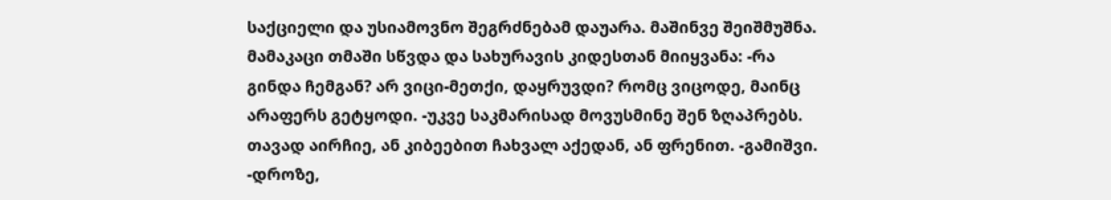საქციელი და უსიამოვნო შეგრძნებამ დაუარა. მაშინვე შეიშმუშნა. მამაკაცი თმაში სწვდა და სახურავის კიდესთან მიიყვანა: -რა გინდა ჩემგან? არ ვიცი-მეთქი, დაყრუვდი? რომც ვიცოდე, მაინც არაფერს გეტყოდი. -უკვე საკმარისად მოვუსმინე შენ ზღაპრებს. თავად აირჩიე, ან კიბეებით ჩახვალ აქედან, ან ფრენით. -გამიშვი. -დროზე,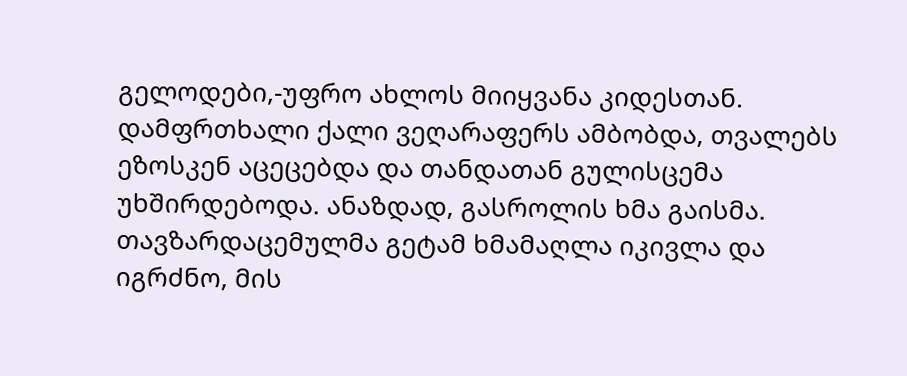გელოდები,-უფრო ახლოს მიიყვანა კიდესთან. დამფრთხალი ქალი ვეღარაფერს ამბობდა, თვალებს ეზოსკენ აცეცებდა და თანდათან გულისცემა უხშირდებოდა. ანაზდად, გასროლის ხმა გაისმა. თავზარდაცემულმა გეტამ ხმამაღლა იკივლა და იგრძნო, მის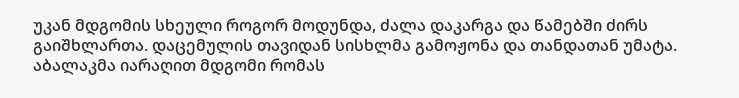უკან მდგომის სხეული როგორ მოდუნდა, ძალა დაკარგა და წამებში ძირს გაიშხლართა. დაცემულის თავიდან სისხლმა გამოჟონა და თანდათან უმატა. აბალაკმა იარაღით მდგომი რომას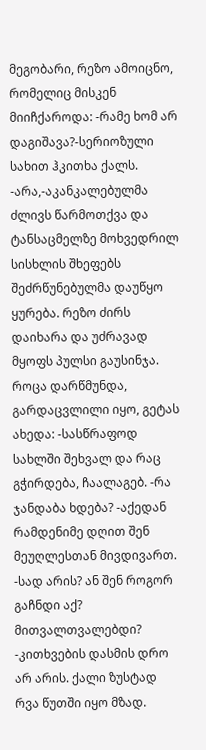მეგობარი, რეზო ამოიცნო, რომელიც მისკენ მიიჩქაროდა: -რამე ხომ არ დაგიშავა?-სერიოზული სახით ჰკითხა ქალს. -არა,-აკანკალებულმა ძლივს წარმოთქვა და ტანსაცმელზე მოხვედრილ სისხლის შხეფებს შეძრწუნებულმა დაუწყო ყურება. რეზო ძირს დაიხარა და უძრავად მყოფს პულსი გაუსინჯა. როცა დარწმუნდა, გარდაცვლილი იყო, გეტას ახედა: -სასწრაფოდ სახლში შეხვალ და რაც გჭირდება, ჩაალაგებ. -რა ჯანდაბა ხდება? -აქედან რამდენიმე დღით შენ მეუღლესთან მივდივართ. -სად არის? ან შენ როგორ გაჩნდი აქ? მითვალთვალებდი? -კითხვების დასმის დრო არ არის. ქალი ზუსტად რვა წუთში იყო მზად.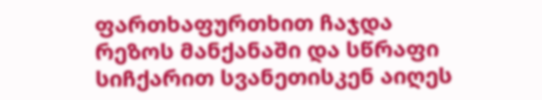ფართხაფურთხით ჩაჯდა რეზოს მანქანაში და სწრაფი სიჩქარით სვანეთისკენ აიღეს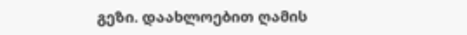გეზი. დაახლოებით ღამის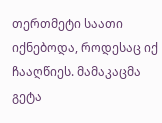თერთმეტი საათი იქნებოდა, როდესაც იქ ჩააღწიეს. მამაკაცმა გეტა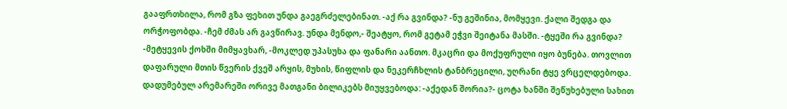გააფრთხილა, რომ გზა ფეხით უნდა გაეგრძელებინათ. -აქ რა გვინდა? -ნუ გეშინია, მომყევი. ქალი შედგა და ორჭოფობდა. -ჩემ ძმას არ გავწირავ. უნდა მენდო,- შეატყო, რომ გეტამ ეჭვი შეიტანა მასში. -ტყეში რა გვინდა? -მეტყევის ქოხში მიმყავხარ, -მოკლედ უპასუხა და ფანარი აანთო. მკაცრი და მოქუფრული იყო ბუნება. თოვლით დაფარული მთის წვერის ქვეშ არყის, მუხის, წიფლის და ნეკერჩხლის ტანბრეცილი, უღრანი ტყე ვრცელდებოდა. დადუმებულ არემარეში ორივე მათგანი ბილიკებს მიუყვებოდა: -აქედან შორია?- ცოტა ხანში შეწუხებული სახით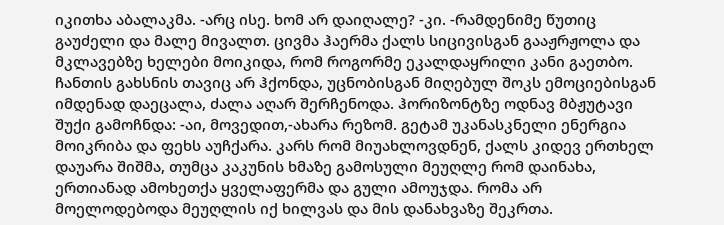იკითხა აბალაკმა. -არც ისე. ხომ არ დაიღალე? -კი. -რამდენიმე წუთიც გაუძელი და მალე მივალთ. ცივმა ჰაერმა ქალს სიცივისგან გააჟრჟოლა და მკლავებზე ხელები მოიკიდა, რომ როგორმე ეკალდაყრილი კანი გაეთბო. ჩანთის გახსნის თავიც არ ჰქონდა, უცნობისგან მიღებულ შოკს ემოციებისგან იმდენად დაეცალა, ძალა აღარ შერჩენოდა. ჰორიზონტზე ოდნავ მბჟუტავი შუქი გამოჩნდა: -აი, მოვედით,-ახარა რეზომ. გეტამ უკანასკნელი ენერგია მოიკრიბა და ფეხს აუჩქარა. კარს რომ მიუახლოვდნენ, ქალს კიდევ ერთხელ დაუარა შიშმა, თუმცა კაკუნის ხმაზე გამოსული მეუღლე რომ დაინახა, ერთიანად ამოხეთქა ყველაფერმა და გული ამოუჯდა. რომა არ მოელოდებოდა მეუღლის იქ ხილვას და მის დანახვაზე შეკრთა.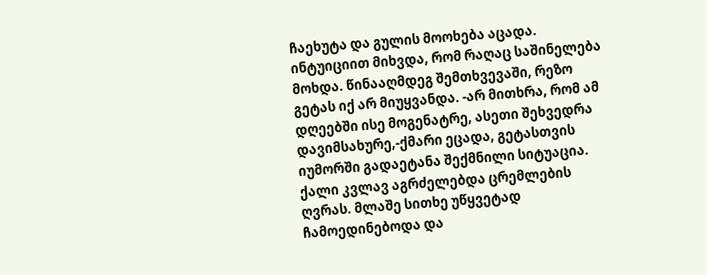ჩაეხუტა და გულის მოოხება აცადა. ინტუიციით მიხვდა, რომ რაღაც საშინელება მოხდა. წინააღმდეგ შემთხვევაში, რეზო გეტას იქ არ მიუყვანდა. -არ მითხრა, რომ ამ დღეებში ისე მოგენატრე, ასეთი შეხვედრა დავიმსახურე,-ქმარი ეცადა, გეტასთვის იუმორში გადაეტანა შექმნილი სიტუაცია. ქალი კვლავ აგრძელებდა ცრემლების ღვრას. მლაშე სითხე უწყვეტად ჩამოედინებოდა და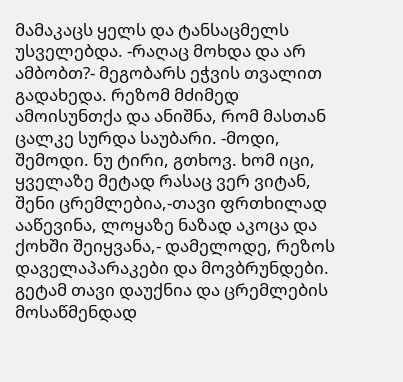მამაკაცს ყელს და ტანსაცმელს უსველებდა. -რაღაც მოხდა და არ ამბობთ?- მეგობარს ეჭვის თვალით გადახედა. რეზომ მძიმედ ამოისუნთქა და ანიშნა, რომ მასთან ცალკე სურდა საუბარი. -მოდი, შემოდი. ნუ ტირი, გთხოვ. ხომ იცი, ყველაზე მეტად რასაც ვერ ვიტან, შენი ცრემლებია,-თავი ფრთხილად ააწევინა, ლოყაზე ნაზად აკოცა და ქოხში შეიყვანა,- დამელოდე, რეზოს დაველაპარაკები და მოვბრუნდები. გეტამ თავი დაუქნია და ცრემლების მოსაწმენდად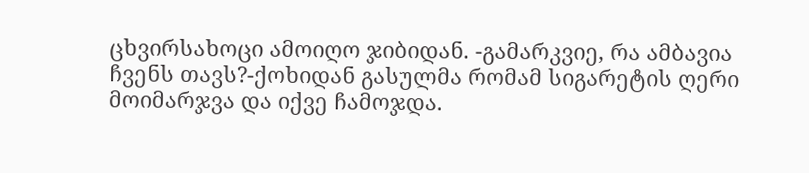ცხვირსახოცი ამოიღო ჯიბიდან. -გამარკვიე, რა ამბავია ჩვენს თავს?-ქოხიდან გასულმა რომამ სიგარეტის ღერი მოიმარჯვა და იქვე ჩამოჯდა.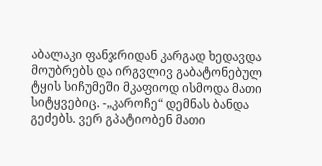აბალაკი ფანჯრიდან კარგად ხედავდა მოუბრებს და ირგვლივ გაბატონებულ ტყის სიჩუმეში მკაფიოდ ისმოდა მათი სიტყვებიც. -„კაროჩე“ დემნას ბანდა გეძებს. ვერ გპატიობენ მათი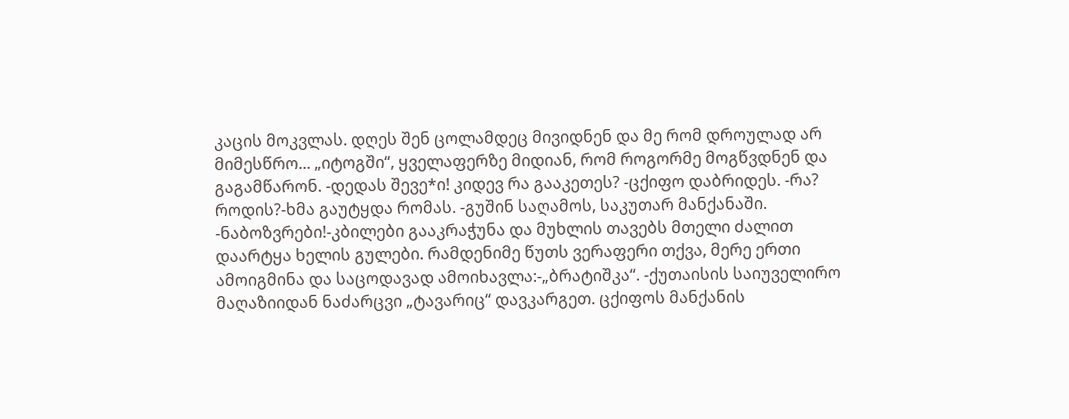კაცის მოკვლას. დღეს შენ ცოლამდეც მივიდნენ და მე რომ დროულად არ მიმესწრო... „იტოგში“, ყველაფერზე მიდიან, რომ როგორმე მოგწვდნენ და გაგამწარონ. -დედას შევე*ი! კიდევ რა გააკეთეს? -ცქიფო დაბრიდეს. -რა? როდის?-ხმა გაუტყდა რომას. -გუშინ საღამოს, საკუთარ მანქანაში. -ნაბოზვრები!-კბილები გააკრაჭუნა და მუხლის თავებს მთელი ძალით დაარტყა ხელის გულები. რამდენიმე წუთს ვერაფერი თქვა, მერე ერთი ამოიგმინა და საცოდავად ამოიხავლა:-„ბრატიშკა“. -ქუთაისის საიუველირო მაღაზიიდან ნაძარცვი „ტავარიც“ დავკარგეთ. ცქიფოს მანქანის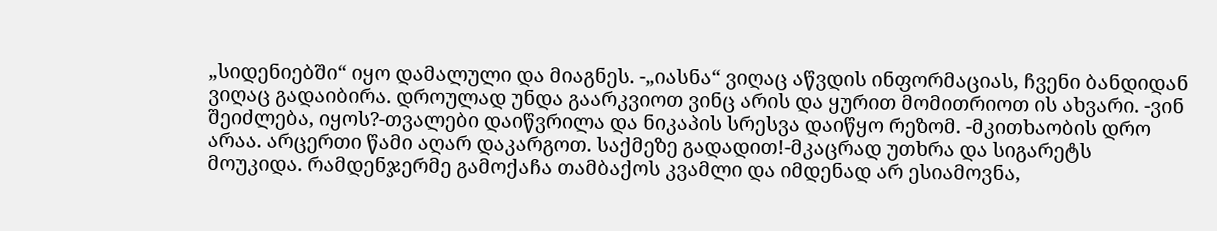„სიდენიებში“ იყო დამალული და მიაგნეს. -„იასნა“ ვიღაც აწვდის ინფორმაციას, ჩვენი ბანდიდან ვიღაც გადაიბირა. დროულად უნდა გაარკვიოთ ვინც არის და ყურით მომითრიოთ ის ახვარი. -ვინ შეიძლება, იყოს?-თვალები დაიწვრილა და ნიკაპის სრესვა დაიწყო რეზომ. -მკითხაობის დრო არაა. არცერთი წამი აღარ დაკარგოთ. საქმეზე გადადით!-მკაცრად უთხრა და სიგარეტს მოუკიდა. რამდენჯერმე გამოქაჩა თამბაქოს კვამლი და იმდენად არ ესიამოვნა,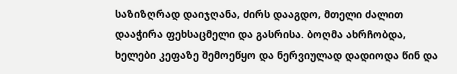საზიზღრად დაიჯღანა, ძირს დააგდო, მთელი ძალით დააჭირა ფეხსაცმელი და გასრისა. ბოღმა ახრჩობდა, ხელები კეფაზე შემოეწყო და ნერვიულად დადიოდა წინ და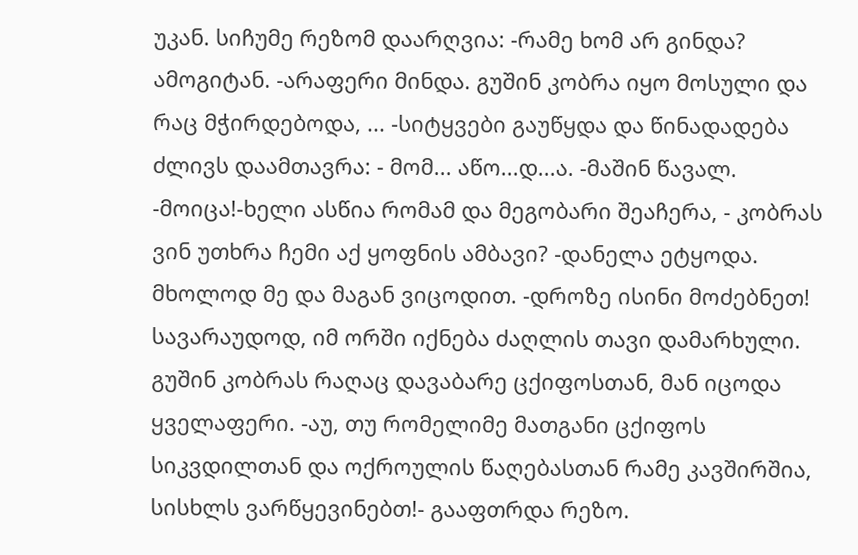უკან. სიჩუმე რეზომ დაარღვია: -რამე ხომ არ გინდა? ამოგიტან. -არაფერი მინდა. გუშინ კობრა იყო მოსული და რაც მჭირდებოდა, ... -სიტყვები გაუწყდა და წინადადება ძლივს დაამთავრა: - მომ... აწო...დ...ა. -მაშინ წავალ. -მოიცა!-ხელი ასწია რომამ და მეგობარი შეაჩერა, - კობრას ვინ უთხრა ჩემი აქ ყოფნის ამბავი? -დანელა ეტყოდა. მხოლოდ მე და მაგან ვიცოდით. -დროზე ისინი მოძებნეთ! სავარაუდოდ, იმ ორში იქნება ძაღლის თავი დამარხული. გუშინ კობრას რაღაც დავაბარე ცქიფოსთან, მან იცოდა ყველაფერი. -აუ, თუ რომელიმე მათგანი ცქიფოს სიკვდილთან და ოქროულის წაღებასთან რამე კავშირშია, სისხლს ვარწყევინებთ!- გააფთრდა რეზო.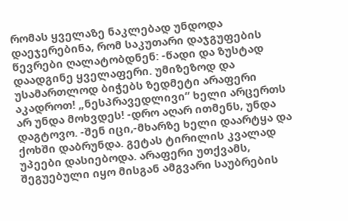რომას ყველაზე ნაკლებად უნდოდა დაეჯერებინა, რომ საკუთარი დაჯგუფების წევრები ღალატობდნენ: -წადი და ზუსტად დაადგინე ყველაფერი. უმიზეზოდ და უსამართლოდ ბიჭებს ზედმეტი არაფერი აკადროთ! „ნესპრავედლივი“ ხელი არცერთს არ უნდა მოხვდეს! -დრო აღარ ითმენს, უნდა დაგტოვო. -შენ იცი,-მხარზე ხელი დაარტყა და ქოხში დაბრუნდა. გეტას ტირილის კვალად უპეები დასიებოდა. არაფერი უთქვამს, შეგუებული იყო მისგან ამგვარი საუბრების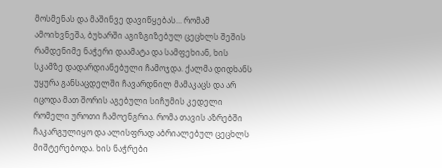მოსმენას და მაშინვე დავიწყებას... რომამ ამოიხვნეშა, ბუხარში აგიზგიზებულ ცეცხლს შეშის რამდენიმე ნაჭერი დაამატა და სამფეხიან, ხის სკამზე დადარდიანებული ჩამოჯდა. ქალმა დიდხანს უყურა განსაცდელში ჩავარდნილ მამაკაცს და არ იცოდა მათ შორის აგებული სიჩუმის კედელი რომელი უროთი ჩამოენგრია. რომა თავის აზრებში ჩაკარგულიყო და ალისფრად აბრიალებულ ცეცხლს მიშტერებოდა. ხის ნაჭრები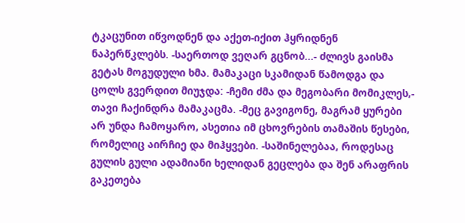ტკაცუნით იწვოდნენ და აქეთ-იქით ჰყრიდნენ ნაპერწკლებს. -საერთოდ ვეღარ გცნობ...- ძლივს გაისმა გეტას მოგუდული ხმა. მამაკაცი სკამიდან წამოდგა და ცოლს გვერდით მიუჯდა: -ჩემი ძმა და მეგობარი მომიკლეს,- თავი ჩაქინდრა მამაკაცმა. -მეც გავიგონე, მაგრამ ყურები არ უნდა ჩამოყარო, ასეთია იმ ცხოვრების თამაშის წესები, რომელიც აირჩიე და მიჰყვები. -საშინელებაა, როდესაც გულის გული ადამიანი ხელიდან გეცლება და შენ არაფრის გაკეთება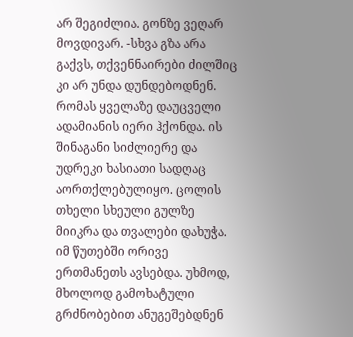არ შეგიძლია. გონზე ვეღარ მოვდივარ. -სხვა გზა არა გაქვს, თქვენნაირები ძილშიც კი არ უნდა დუნდებოდნენ. რომას ყველაზე დაუცველი ადამიანის იერი ჰქონდა. ის შინაგანი სიძლიერე და უდრეკი ხასიათი სადღაც აორთქლებულიყო. ცოლის თხელი სხეული გულზე მიიკრა და თვალები დახუჭა. იმ წუთებში ორივე ერთმანეთს ავსებდა. უხმოდ, მხოლოდ გამოხატული გრძნობებით ანუგეშებდნენ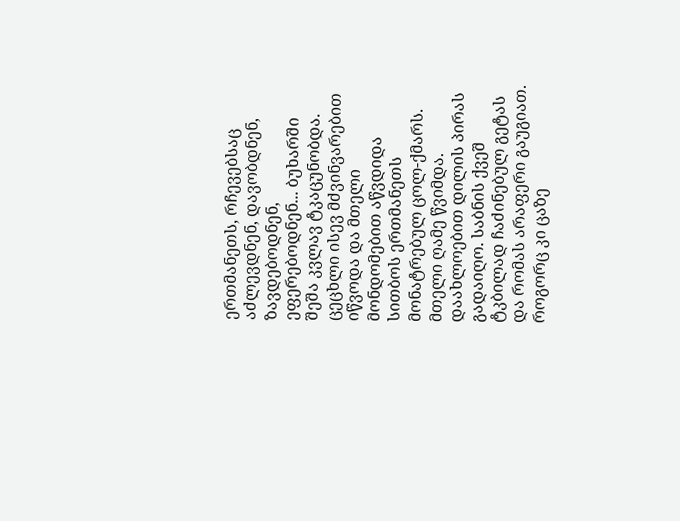ერთმანეთს, რჩევებსაც აძლევდნენ, დავობდნენ, ზავდებოდნენ, ეფერებოდნენ... ბუხარში შეშა კვლავ ტკაცუნობდა. ცეცხლი ისევ მძვინვარებით იწვოდა და მთელი მონდომებით აწვდიდა სითბოს ერთმანეთს მონატრებულ ცოლ-ქმარს. მთელი ღამე წვიმდა. დაახლოებით დილის პირას გადაიღო. საბნის ქვეშ ტკბილად ჩაძინებულ გეტას და რომას არაფერი გაუგიათ. როგორც კი ცაზე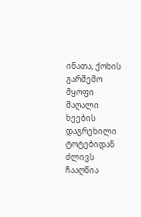ინათა, ქოხის გარშემო მყოფი მაღალი ხეების დაგრეხილი ტოტებიდან ძლივს ჩააღწია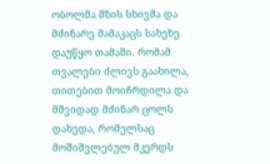ობოლმა მზის სხივმა და მძინარე მამაკაცს სახეზე დაუწყო თამაში. რომამ თვალები ძლივს გაახილა, თითებით მოიჩრდილა და მშვიდად მძინარ ცოლს დახედა, რომელსაც მოშიშვლებულ მკერდს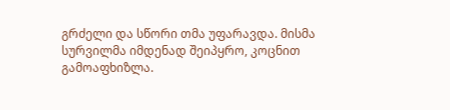გრძელი და სწორი თმა უფარავდა. მისმა სურვილმა იმდენად შეიპყრო, კოცნით გამოაფხიზლა.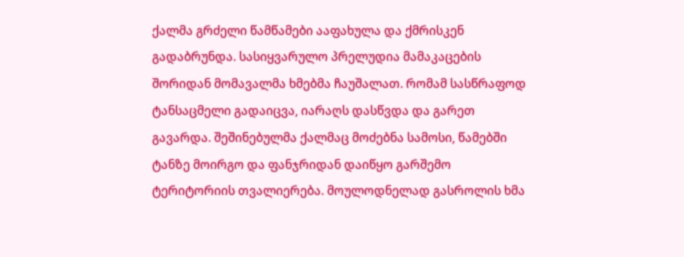ქალმა გრძელი წამწამები ააფახულა და ქმრისკენ გადაბრუნდა. სასიყვარულო პრელუდია მამაკაცების შორიდან მომავალმა ხმებმა ჩაუშალათ. რომამ სასწრაფოდ ტანსაცმელი გადაიცვა, იარაღს დასწვდა და გარეთ გავარდა. შეშინებულმა ქალმაც მოძებნა სამოსი, წამებში ტანზე მოირგო და ფანჯრიდან დაიწყო გარშემო ტერიტორიის თვალიერება. მოულოდნელად გასროლის ხმა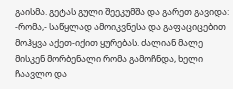გაისმა. გეტას გული შეეკუმშა და გარეთ გავიდა: -რომა,- საწყლად ამოიკვნესა და გაფაციცებით მოჰყვა აქეთ-იქით ყურებას. ძალიან მალე მისკენ მორბენალი რომა გამოჩნდა, ხელი ჩაავლო და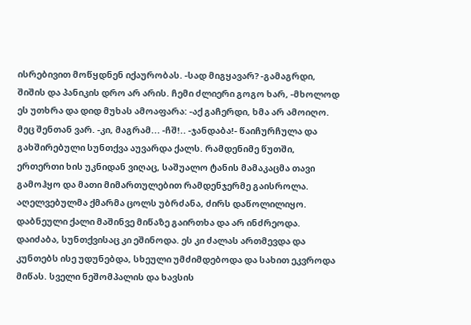ისრებივით მოწყდნენ იქაურობას. -სად მიგყავარ? -გამაგრდი, შიშის და პანიკის დრო არ არის. ჩემი ძლიერი გოგო ხარ, -მხოლოდ ეს უთხრა და დიდ მუხას ამოაფარა: -აქ გაჩერდი, ხმა არ ამოიღო. მეც შენთან ვარ. -კი, მაგრამ... -ჩშ!.. -ჯანდაბა!- წაიჩურჩულა და გახშირებული სუნთქვა აუვარდა ქალს. რამდენიმე წუთში, ერთერთი ხის უკნიდან ვიღაც, საშუალო ტანის მამაკაცმა თავი გამოჰყო და მათი მიმართულებით რამდენჯერმე გაისროლა. აღელვებულმა ქმარმა ცოლს უბრძანა, ძირს დაწოლილიყო. დაბნეული ქალი მაშინვე მიწაზე გაირთხა და არ ინძრეოდა. დაიძაბა, სუნთქვისაც კი ეშინოდა. ეს კი ძალას ართმევდა და კუნთებს ისე უდუნებდა, სხეული უმძიმდებოდა და სახით ეკვროდა მიწას. სველი ნეშომპალის და ხავსის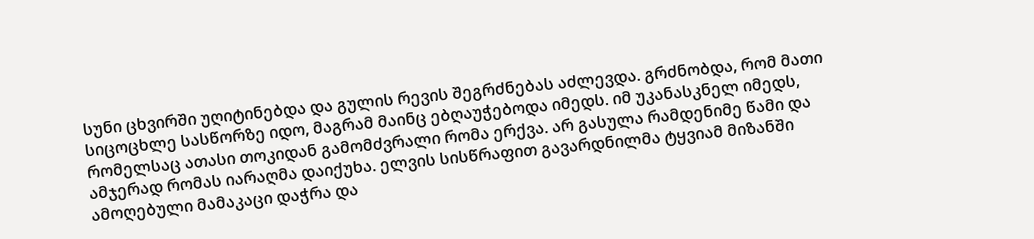სუნი ცხვირში უღიტინებდა და გულის რევის შეგრძნებას აძლევდა. გრძნობდა, რომ მათი სიცოცხლე სასწორზე იდო, მაგრამ მაინც ებღაუჭებოდა იმედს. იმ უკანასკნელ იმედს, რომელსაც ათასი თოკიდან გამომძვრალი რომა ერქვა. არ გასულა რამდენიმე წამი და ამჯერად რომას იარაღმა დაიქუხა. ელვის სისწრაფით გავარდნილმა ტყვიამ მიზანში ამოღებული მამაკაცი დაჭრა და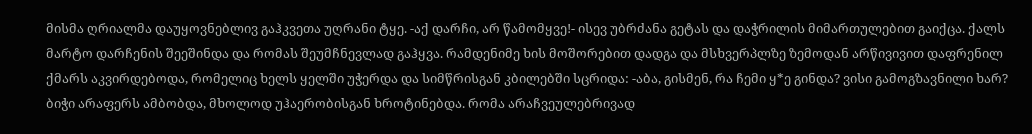მისმა ღრიალმა დაუყოვნებლივ გაჰკვეთა უღრანი ტყე. -აქ დარჩი, არ წამომყვე!- ისევ უბრძანა გეტას და დაჭრილის მიმართულებით გაიქცა. ქალს მარტო დარჩენის შეეშინდა და რომას შეუმჩნევლად გაჰყვა. რამდენიმე ხის მოშორებით დადგა და მსხვერპლზე ზემოდან არწივივით დაფრენილ ქმარს აკვირდებოდა, რომელიც ხელს ყელში უჭერდა და სიმწრისგან კბილებში სცრიდა: -აბა, გისმენ, რა ჩემი ყ*ე გინდა? ვისი გამოგზავნილი ხარ? ბიჭი არაფერს ამბობდა, მხოლოდ უჰაერობისგან ხროტინებდა. რომა არაჩვეულებრივად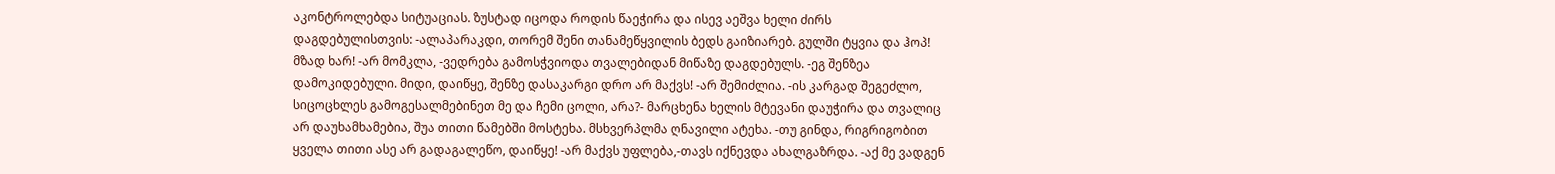აკონტროლებდა სიტუაციას. ზუსტად იცოდა როდის წაეჭირა და ისევ აეშვა ხელი ძირს დაგდებულისთვის: -ალაპარაკდი, თორემ შენი თანამეწყვილის ბედს გაიზიარებ. გულში ტყვია და ჰოპ! მზად ხარ! -არ მომკლა, -ვედრება გამოსჭვიოდა თვალებიდან მიწაზე დაგდებულს. -ეგ შენზეა დამოკიდებული. მიდი, დაიწყე, შენზე დასაკარგი დრო არ მაქვს! -არ შემიძლია. -ის კარგად შეგეძლო, სიცოცხლეს გამოგესალმებინეთ მე და ჩემი ცოლი, არა?- მარცხენა ხელის მტევანი დაუჭირა და თვალიც არ დაუხამხამებია, შუა თითი წამებში მოსტეხა. მსხვერპლმა ღნავილი ატეხა. -თუ გინდა, რიგრიგობით ყველა თითი ასე არ გადაგალეწო, დაიწყე! -არ მაქვს უფლება,-თავს იქნევდა ახალგაზრდა. -აქ მე ვადგენ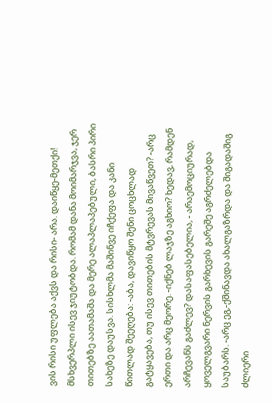ვის რისი უფლება აქვს და რისი- არა. დაიწყე-მეთქი! მსხვერპლი ისევ ჯიუტობდა. რომამ დანა მოიმარჯვა, ჯერ თითებზე აათამაშა და მერე ალაპლაპებული, ბასრი პირი სახეზე დაუსვა. სისხლმა მაშინვე იჩქეფა და კანი წითლად შეეღება: -აბა, დავიწყო შენი ცოცხლად გატყავება, თუ ისევ თითების მტვრევას მივაწვეთ? -არც ერთი და არც მეორე. -იქნებ ლაჯზე აგხიო? ხედავ, რამდენ არჩევანს გაძლევ? დასაფასებელია, - არაემოციურად, ყოველგვარი ნერვის გარხევის გარეშე აგრძელებდა საუბარს. -არც ეგ,-ქშინავდა ახალგაზრდა და შიგადაშიგ ძლიერი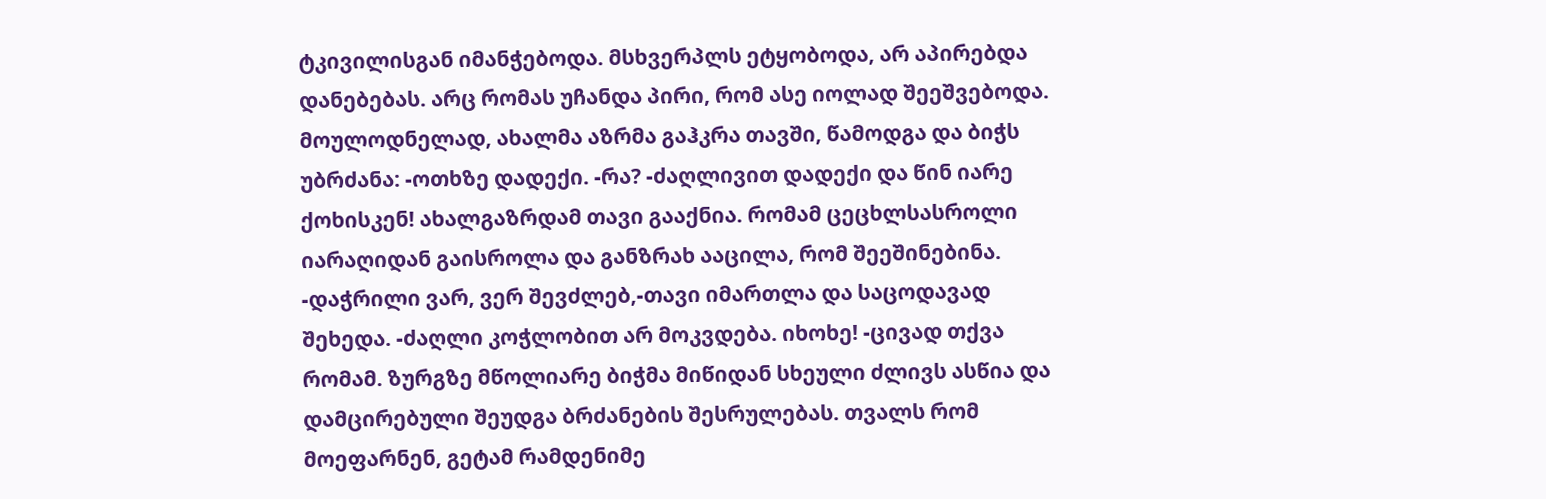ტკივილისგან იმანჭებოდა. მსხვერპლს ეტყობოდა, არ აპირებდა დანებებას. არც რომას უჩანდა პირი, რომ ასე იოლად შეეშვებოდა. მოულოდნელად, ახალმა აზრმა გაჰკრა თავში, წამოდგა და ბიჭს უბრძანა: -ოთხზე დადექი. -რა? -ძაღლივით დადექი და წინ იარე ქოხისკენ! ახალგაზრდამ თავი გააქნია. რომამ ცეცხლსასროლი იარაღიდან გაისროლა და განზრახ ააცილა, რომ შეეშინებინა. -დაჭრილი ვარ, ვერ შევძლებ,-თავი იმართლა და საცოდავად შეხედა. -ძაღლი კოჭლობით არ მოკვდება. იხოხე! -ცივად თქვა რომამ. ზურგზე მწოლიარე ბიჭმა მიწიდან სხეული ძლივს ასწია და დამცირებული შეუდგა ბრძანების შესრულებას. თვალს რომ მოეფარნენ, გეტამ რამდენიმე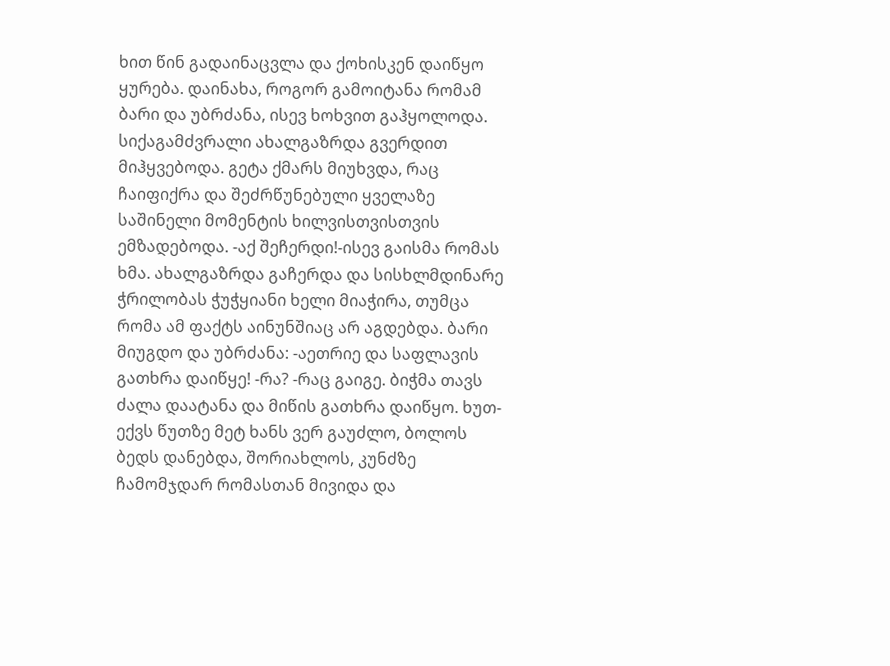ხით წინ გადაინაცვლა და ქოხისკენ დაიწყო ყურება. დაინახა, როგორ გამოიტანა რომამ ბარი და უბრძანა, ისევ ხოხვით გაჰყოლოდა. სიქაგამძვრალი ახალგაზრდა გვერდით მიჰყვებოდა. გეტა ქმარს მიუხვდა, რაც ჩაიფიქრა და შეძრწუნებული ყველაზე საშინელი მომენტის ხილვისთვისთვის ემზადებოდა. -აქ შეჩერდი!-ისევ გაისმა რომას ხმა. ახალგაზრდა გაჩერდა და სისხლმდინარე ჭრილობას ჭუჭყიანი ხელი მიაჭირა, თუმცა რომა ამ ფაქტს აინუნშიაც არ აგდებდა. ბარი მიუგდო და უბრძანა: -აეთრიე და საფლავის გათხრა დაიწყე! -რა? -რაც გაიგე. ბიჭმა თავს ძალა დაატანა და მიწის გათხრა დაიწყო. ხუთ-ექვს წუთზე მეტ ხანს ვერ გაუძლო, ბოლოს ბედს დანებდა, შორიახლოს, კუნძზე ჩამომჯდარ რომასთან მივიდა და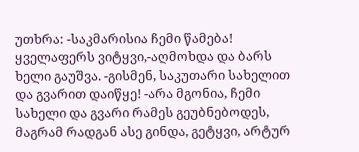უთხრა: -საკმარისია ჩემი წამება! ყველაფერს ვიტყვი,-აღმოხდა და ბარს ხელი გაუშვა. -გისმენ, საკუთარი სახელით და გვარით დაიწყე! -არა მგონია, ჩემი სახელი და გვარი რამეს გეუბნებოდეს, მაგრამ რადგან ასე გინდა, გეტყვი, არტურ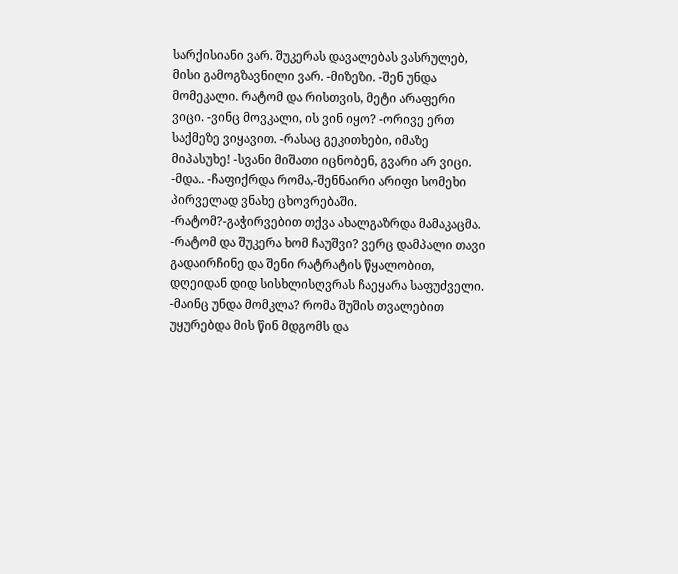სარქისიანი ვარ. შუკერას დავალებას ვასრულებ, მისი გამოგზავნილი ვარ. -მიზეზი. -შენ უნდა მომეკალი. რატომ და რისთვის, მეტი არაფერი ვიცი. -ვინც მოვკალი, ის ვინ იყო? -ორივე ერთ საქმეზე ვიყავით. -რასაც გეკითხები, იმაზე მიპასუხე! -სვანი მიშათი იცნობენ, გვარი არ ვიცი. -მდა.. -ჩაფიქრდა რომა,-შენნაირი არიფი სომეხი პირველად ვნახე ცხოვრებაში. -რატომ?-გაჭირვებით თქვა ახალგაზრდა მამაკაცმა. -რატომ და შუკერა ხომ ჩაუშვი? ვერც დამპალი თავი გადაირჩინე და შენი რატრატის წყალობით, დღეიდან დიდ სისხლისღვრას ჩაეყარა საფუძველი. -მაინც უნდა მომკლა? რომა შუშის თვალებით უყურებდა მის წინ მდგომს და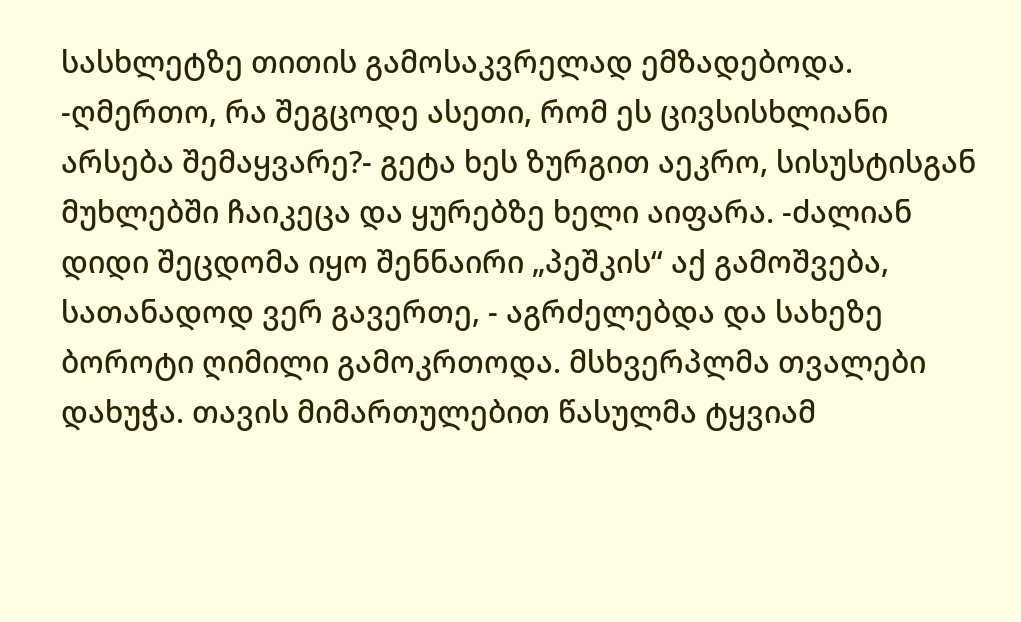სასხლეტზე თითის გამოსაკვრელად ემზადებოდა. -ღმერთო, რა შეგცოდე ასეთი, რომ ეს ცივსისხლიანი არსება შემაყვარე?- გეტა ხეს ზურგით აეკრო, სისუსტისგან მუხლებში ჩაიკეცა და ყურებზე ხელი აიფარა. -ძალიან დიდი შეცდომა იყო შენნაირი „პეშკის“ აქ გამოშვება, სათანადოდ ვერ გავერთე, - აგრძელებდა და სახეზე ბოროტი ღიმილი გამოკრთოდა. მსხვერპლმა თვალები დახუჭა. თავის მიმართულებით წასულმა ტყვიამ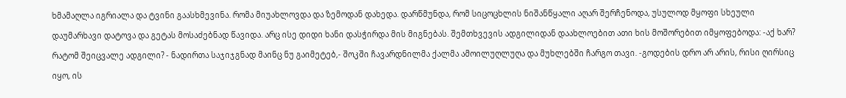ხმამაღლა იგრიალა და ტვინი გაასხმევინა. რომა მიუახლოვდა და ზემოდან დახედა. დარწმუნდა, რომ სიცოცხლის ნიშანწყალი აღარ შერჩენოდა, უსულოდ მყოფი სხეული დაუმარხავი დატოვა და გეტას მოსაძებნად წავიდა. არც ისე დიდი ხანი დასჭირდა მის მიგნებას. შემთხვევის ადგილიდან დაახლოებით ათი ხის მოშორებით იმყოფებოდა: -აქ ხარ? რატომ შეიცვალე ადგილი? - ნადირთა საჯიჯგნად მაინც ნუ გაიმეტებ,- შოკში ჩავარდნილმა ქალმა ამოილუღლუღა და მუხლებში ჩარგო თავი. -გოდების დრო არ არის, რისი ღირსიც იყო, ის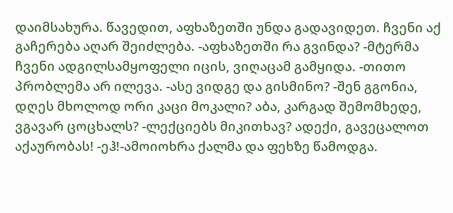დაიმსახურა. წავედით, აფხაზეთში უნდა გადავიდეთ. ჩვენი აქ გაჩერება აღარ შეიძლება. -აფხაზეთში რა გვინდა? -მტერმა ჩვენი ადგილსამყოფელი იცის, ვიღაცამ გამყიდა. -თითო პრობლემა არ ილევა. -ასე ვიდგე და გისმინო? -შენ გგონია, დღეს მხოლოდ ორი კაცი მოკალი? აბა, კარგად შემომხედე, ვგავარ ცოცხალს? -ლექციებს მიკითხავ? ადექი, გავეცალოთ აქაურობას! -ეჰ!-ამოიოხრა ქალმა და ფეხზე წამოდგა.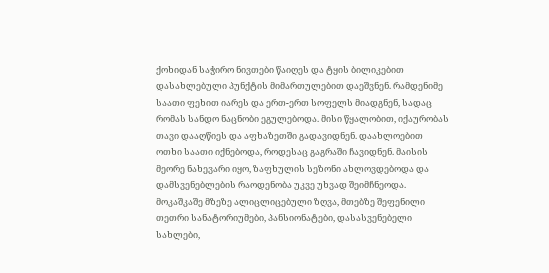ქოხიდან საჭირო ნივთები წაიღეს და ტყის ბილიკებით დასახლებული პუნქტის მიმართულებით დაეშვნენ. რამდენიმე საათი ფეხით იარეს და ერთ-ერთ სოფელს მიადგნენ, სადაც რომას სანდო ნაცნობი ეგულებოდა. მისი წყალობით, იქაურობას თავი დააღწიეს და აფხაზეთში გადავიდნენ. დაახლოებით ოთხი საათი იქნებოდა, როდესაც გაგრაში ჩავიდნენ. მაისის მეორე ნახევარი იყო, ზაფხულის სეზონი ახლოვდებოდა და დამსვენებლების რაოდენობა უკვე უხვად შეიმჩნეოდა. მოკაშკაშე მზეზე ალიცლიცებული ზღვა, მთებზე შეფენილი თეთრი სანატორიუმები, პანსიონატები, დასასვენებელი სახლები,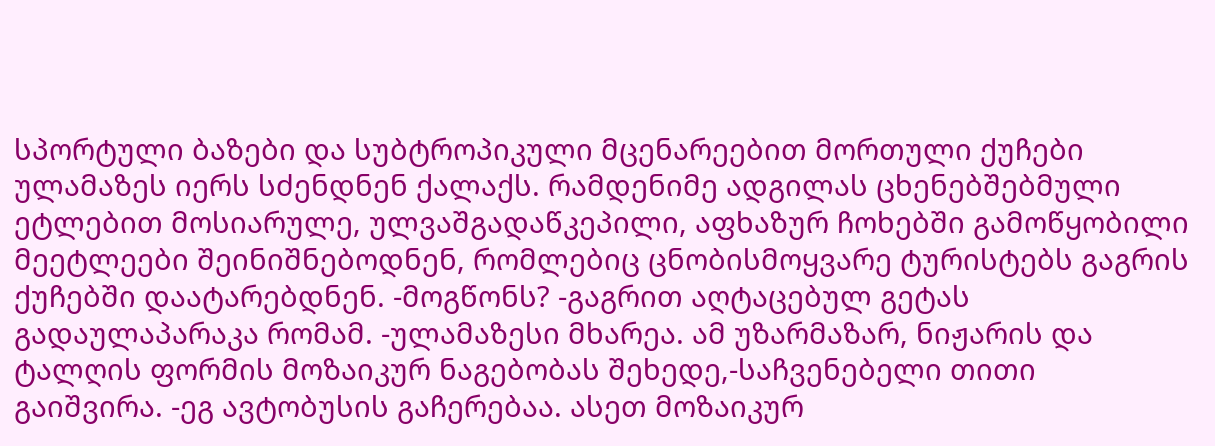სპორტული ბაზები და სუბტროპიკული მცენარეებით მორთული ქუჩები ულამაზეს იერს სძენდნენ ქალაქს. რამდენიმე ადგილას ცხენებშებმული ეტლებით მოსიარულე, ულვაშგადაწკეპილი, აფხაზურ ჩოხებში გამოწყობილი მეეტლეები შეინიშნებოდნენ, რომლებიც ცნობისმოყვარე ტურისტებს გაგრის ქუჩებში დაატარებდნენ. -მოგწონს? -გაგრით აღტაცებულ გეტას გადაულაპარაკა რომამ. -ულამაზესი მხარეა. ამ უზარმაზარ, ნიჟარის და ტალღის ფორმის მოზაიკურ ნაგებობას შეხედე,-საჩვენებელი თითი გაიშვირა. -ეგ ავტობუსის გაჩერებაა. ასეთ მოზაიკურ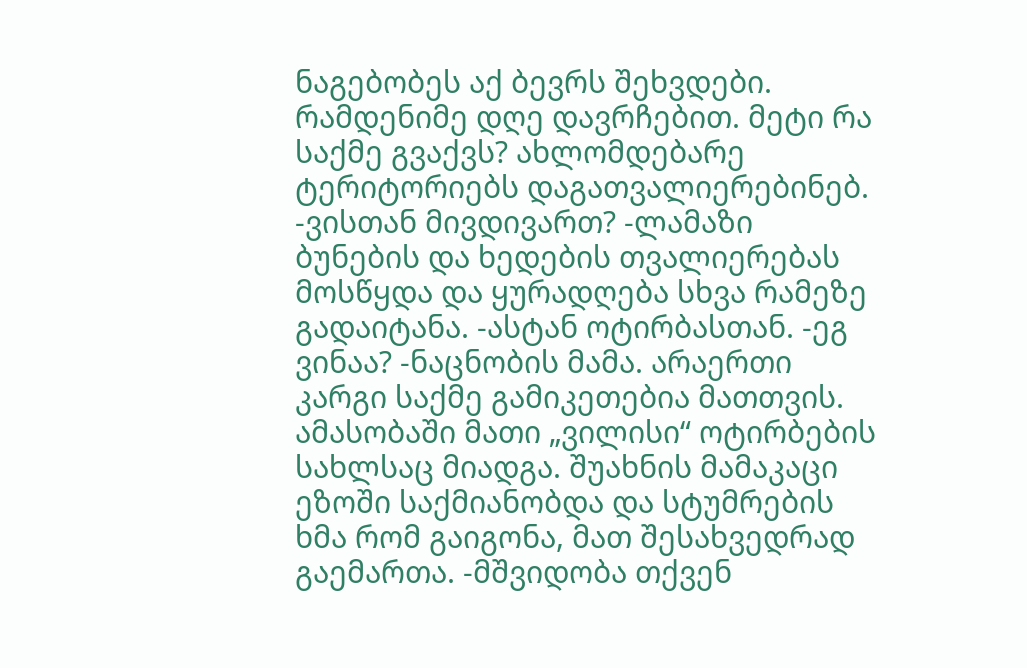ნაგებობეს აქ ბევრს შეხვდები. რამდენიმე დღე დავრჩებით. მეტი რა საქმე გვაქვს? ახლომდებარე ტერიტორიებს დაგათვალიერებინებ. -ვისთან მივდივართ? -ლამაზი ბუნების და ხედების თვალიერებას მოსწყდა და ყურადღება სხვა რამეზე გადაიტანა. -ასტან ოტირბასთან. -ეგ ვინაა? -ნაცნობის მამა. არაერთი კარგი საქმე გამიკეთებია მათთვის. ამასობაში მათი „ვილისი“ ოტირბების სახლსაც მიადგა. შუახნის მამაკაცი ეზოში საქმიანობდა და სტუმრების ხმა რომ გაიგონა, მათ შესახვედრად გაემართა. -მშვიდობა თქვენ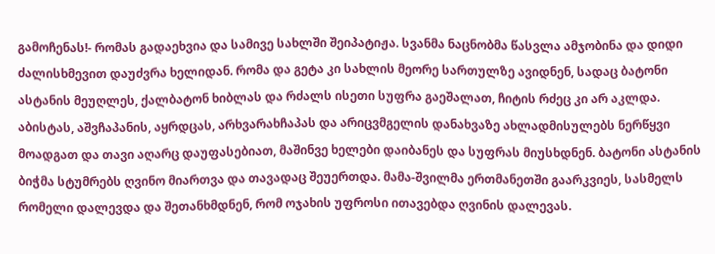გამოჩენას!- რომას გადაეხვია და სამივე სახლში შეიპატიჟა. სვანმა ნაცნობმა წასვლა ამჯობინა და დიდი ძალისხმევით დაუძვრა ხელიდან. რომა და გეტა კი სახლის მეორე სართულზე ავიდნენ, სადაც ბატონი ასტანის მეუღლეს, ქალბატონ ხიბლას და რძალს ისეთი სუფრა გაეშალათ, ჩიტის რძეც კი არ აკლდა. აბისტას, აშვჩაპანის, აყრდცას, არხვარახჩაპას და არიცვმგელის დანახვაზე ახლადმისულებს ნერწყვი მოადგათ და თავი აღარც დაუფასებიათ, მაშინვე ხელები დაიბანეს და სუფრას მიუსხდნენ. ბატონი ასტანის ბიჭმა სტუმრებს ღვინო მიართვა და თავადაც შეუერთდა. მამა-შვილმა ერთმანეთში გაარკვიეს, სასმელს რომელი დალევდა და შეთანხმდნენ, რომ ოჯახის უფროსი ითავებდა ღვინის დალევას.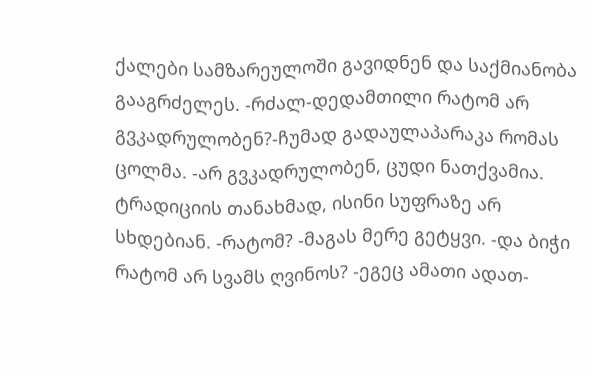ქალები სამზარეულოში გავიდნენ და საქმიანობა გააგრძელეს. -რძალ-დედამთილი რატომ არ გვკადრულობენ?-ჩუმად გადაულაპარაკა რომას ცოლმა. -არ გვკადრულობენ, ცუდი ნათქვამია. ტრადიციის თანახმად, ისინი სუფრაზე არ სხდებიან. -რატომ? -მაგას მერე გეტყვი. -და ბიჭი რატომ არ სვამს ღვინოს? -ეგეც ამათი ადათ-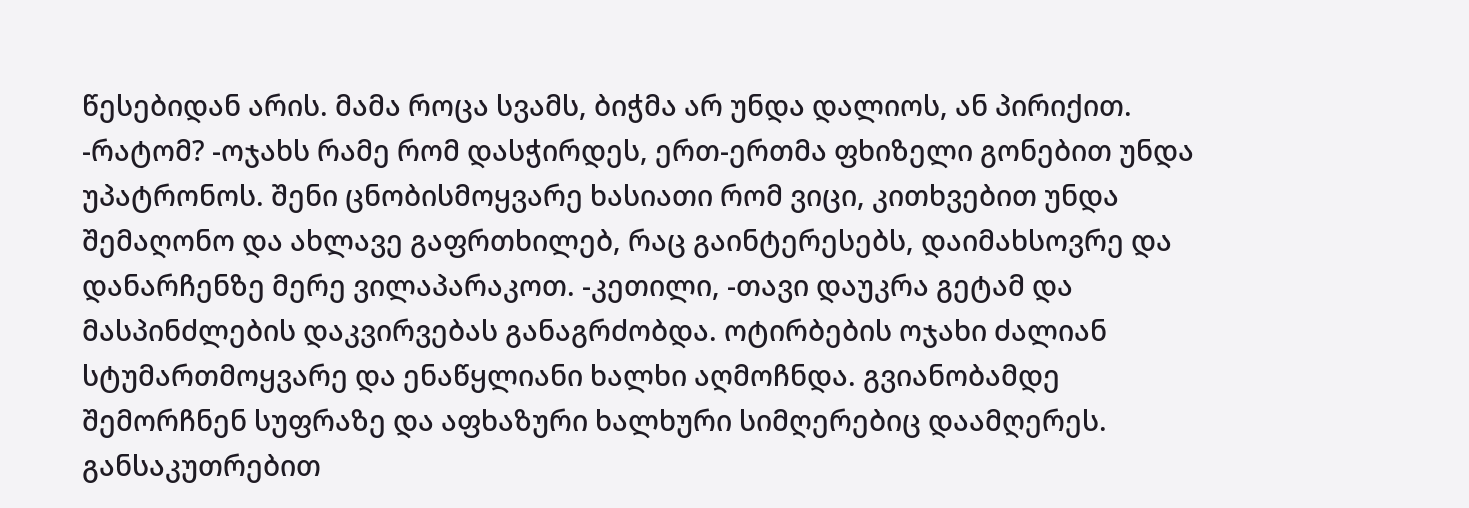წესებიდან არის. მამა როცა სვამს, ბიჭმა არ უნდა დალიოს, ან პირიქით. -რატომ? -ოჯახს რამე რომ დასჭირდეს, ერთ-ერთმა ფხიზელი გონებით უნდა უპატრონოს. შენი ცნობისმოყვარე ხასიათი რომ ვიცი, კითხვებით უნდა შემაღონო და ახლავე გაფრთხილებ, რაც გაინტერესებს, დაიმახსოვრე და დანარჩენზე მერე ვილაპარაკოთ. -კეთილი, -თავი დაუკრა გეტამ და მასპინძლების დაკვირვებას განაგრძობდა. ოტირბების ოჯახი ძალიან სტუმართმოყვარე და ენაწყლიანი ხალხი აღმოჩნდა. გვიანობამდე შემორჩნენ სუფრაზე და აფხაზური ხალხური სიმღერებიც დაამღერეს. განსაკუთრებით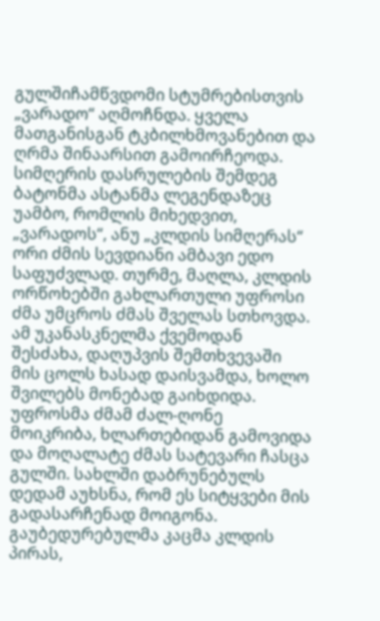გულშიჩამწვდომი სტუმრებისთვის „ვარადო“ აღმოჩნდა. ყველა მათგანისგან ტკბილხმოვანებით და ღრმა შინაარსით გამოირჩეოდა. სიმღერის დასრულების შემდეგ ბატონმა ასტანმა ლეგენდაზეც უამბო, რომლის მიხედვით, „ვარადოს“, ანუ „კლდის სიმღერას“ ორი ძმის სევდიანი ამბავი ედო საფუძვლად. თურმე, მაღლა, კლდის ორწოხებში გახლართული უფროსი ძმა უმცროს ძმას შველას სთხოვდა. ამ უკანასკნელმა ქვემოდან შესძახა, დაღუპვის შემთხვევაში მის ცოლს ხასად დაისვამდა, ხოლო შვილებს მონებად გაიხდიდა. უფროსმა ძმამ ძალ-ღონე მოიკრიბა, ხლართებიდან გამოვიდა და მოღალატე ძმას სატევარი ჩასცა გულში. სახლში დაბრუნებულს დედამ აუხსნა, რომ ეს სიტყვები მის გადასარჩენად მოიგონა. გაუბედურებულმა კაცმა კლდის პირას,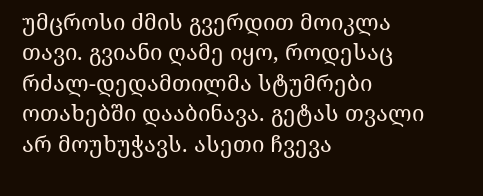უმცროსი ძმის გვერდით მოიკლა თავი. გვიანი ღამე იყო, როდესაც რძალ-დედამთილმა სტუმრები ოთახებში დააბინავა. გეტას თვალი არ მოუხუჭავს. ასეთი ჩვევა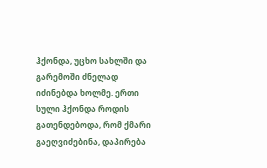ჰქონდა, უცხო სახლში და გარემოში ძნელად იძინებდა ხოლმე. ერთი სული ჰქონდა როდის გათენდებოდა, რომ ქმარი გაეღვიძებინა, დაპირება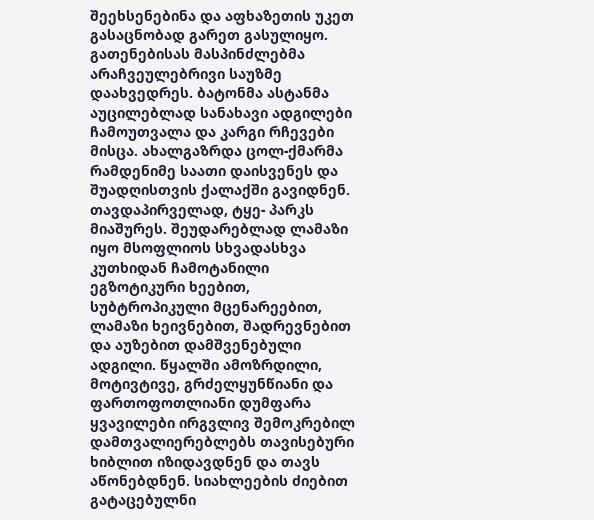შეეხსენებინა და აფხაზეთის უკეთ გასაცნობად გარეთ გასულიყო. გათენებისას მასპინძლებმა არაჩვეულებრივი საუზმე დაახვედრეს. ბატონმა ასტანმა აუცილებლად სანახავი ადგილები ჩამოუთვალა და კარგი რჩევები მისცა. ახალგაზრდა ცოლ-ქმარმა რამდენიმე საათი დაისვენეს და შუადღისთვის ქალაქში გავიდნენ. თავდაპირველად, ტყე- პარკს მიაშურეს. შეუდარებლად ლამაზი იყო მსოფლიოს სხვადასხვა კუთხიდან ჩამოტანილი ეგზოტიკური ხეებით, სუბტროპიკული მცენარეებით, ლამაზი ხეივნებით, შადრევნებით და აუზებით დამშვენებული ადგილი. წყალში ამოზრდილი, მოტივტივე, გრძელყუნწიანი და ფართოფოთლიანი დუმფარა ყვავილები ირგვლივ შემოკრებილ დამთვალიერებლებს თავისებური ხიბლით იზიდავდნენ და თავს აწონებდნენ. სიახლეების ძიებით გატაცებულნი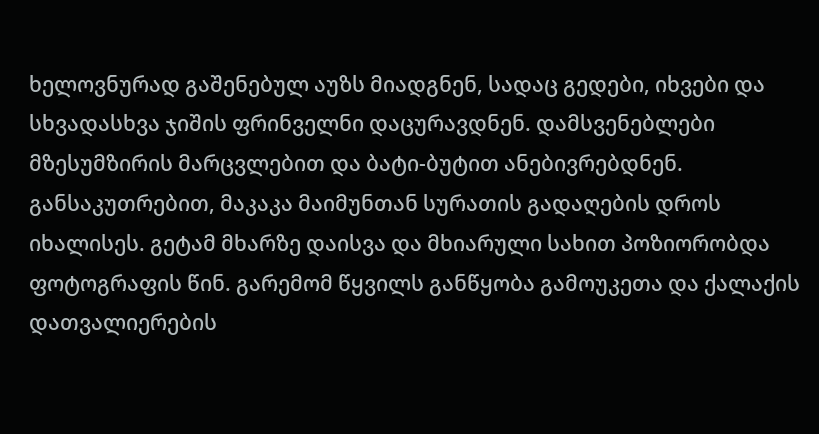ხელოვნურად გაშენებულ აუზს მიადგნენ, სადაც გედები, იხვები და სხვადასხვა ჯიშის ფრინველნი დაცურავდნენ. დამსვენებლები მზესუმზირის მარცვლებით და ბატი-ბუტით ანებივრებდნენ. განსაკუთრებით, მაკაკა მაიმუნთან სურათის გადაღების დროს იხალისეს. გეტამ მხარზე დაისვა და მხიარული სახით პოზიორობდა ფოტოგრაფის წინ. გარემომ წყვილს განწყობა გამოუკეთა და ქალაქის დათვალიერების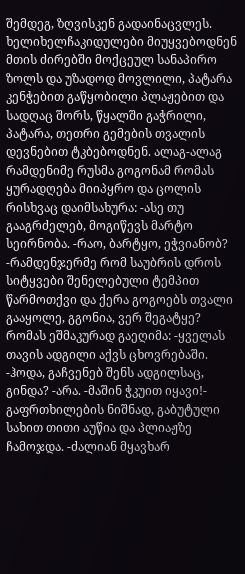შემდეგ, ზღვისკენ გადაინაცვლეს. ხელიხელჩაკიდულები მიუყვებოდნენ მთის ძირებში მოქცეულ სანაპირო ზოლს და უზადოდ მოვლილი, პატარა კენჭებით გაწყობილი პლაჟებით და სადღაც შორს, წყალში გაჭრილი, პატარა, თეთრი გემების თვალის დევნებით ტკბებოდნენ. ალაგ-ალაგ რამდენიმე რუსმა გოგონამ რომას ყურადღება მიიპყრო და ცოლის რისხვაც დაიმსახურა: -ასე თუ გააგრძელებ, მოგიწევს მარტო სეირნობა. -რაო, ბარტყო, ეჭვიანობ? -რამდენჯერმე რომ საუბრის დროს სიტყვები შენელებული ტემპით წარმოთქვი და ქერა გოგოებს თვალი გააყოლე, გგონია, ვერ შეგატყე? რომას ეშმაკურად გაეღიმა: -ყველას თავის ადგილი აქვს ცხოვრებაში. -ჰოდა, გაჩვენებ შენს ადგილსაც, გინდა? -არა. -მაშინ ჭკუით იყავი!- გაფრთხილების ნიშნად, გაბუტული სახით თითი აუწია და პლიაჟზე ჩამოჯდა. -ძალიან მყავხარ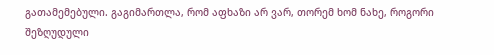გათამემებული. გაგიმართლა, რომ აფხაზი არ ვარ, თორემ ხომ ნახე, როგორი შეზღუდული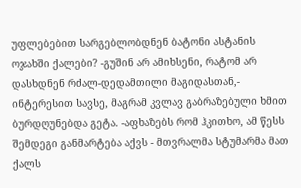უფლებებით სარგებლობდნენ ბატონი ასტანის ოჯახში ქალები? -გუშინ არ ამიხსენი, რატომ არ დასხდნენ რძალ-დედამთილი მაგიდასთან,- ინტერესით სავსე, მაგრამ კვლავ გაბრაზებული ხმით ბურდღუნებდა გეტა. -აფხაზებს რომ ჰკითხო, ამ წესს შემდეგი განმარტება აქვს - მთვრალმა სტუმარმა მათ ქალს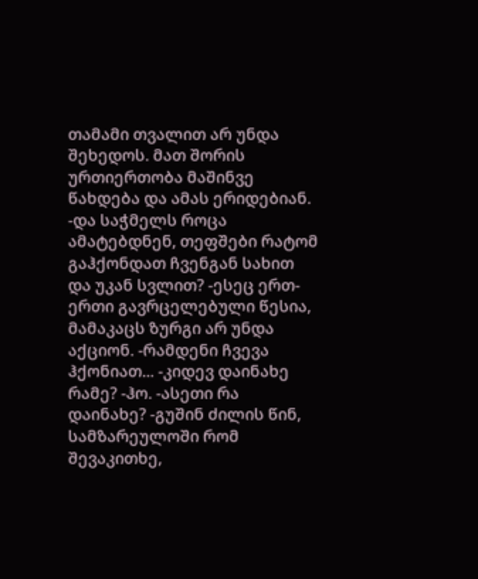თამამი თვალით არ უნდა შეხედოს. მათ შორის ურთიერთობა მაშინვე წახდება და ამას ერიდებიან. -და საჭმელს როცა ამატებდნენ, თეფშები რატომ გაჰქონდათ ჩვენგან სახით და უკან სვლით? -ესეც ერთ-ერთი გავრცელებული წესია, მამაკაცს ზურგი არ უნდა აქციონ. -რამდენი ჩვევა ჰქონიათ... -კიდევ დაინახე რამე? -ჰო. -ასეთი რა დაინახე? -გუშინ ძილის წინ, სამზარეულოში რომ შევაკითხე,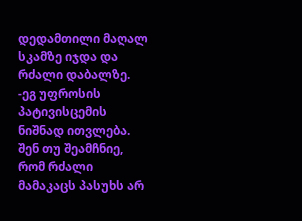დედამთილი მაღალ სკამზე იჯდა და რძალი დაბალზე. -ეგ უფროსის პატივისცემის ნიშნად ითვლება. შენ თუ შეამჩნიე, რომ რძალი მამაკაცს პასუხს არ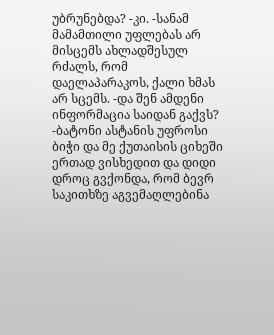უბრუნებდა? -კი. -სანამ მამამთილი უფლებას არ მისცემს ახლადშესულ რძალს, რომ დაელაპარაკოს, ქალი ხმას არ სცემს. -და შენ ამდენი ინფორმაცია საიდან გაქვს? -ბატონი ასტანის უფროსი ბიჭი და მე ქუთაისის ციხეში ერთად ვისხედით და დიდი დროც გვქონდა, რომ ბევრ საკითხზე აგვემაღლებინა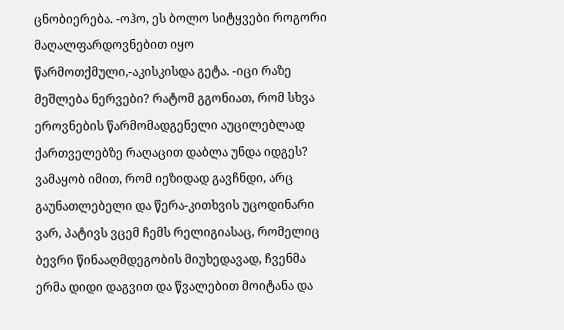ცნობიერება. -ოჰო, ეს ბოლო სიტყვები როგორი მაღალფარდოვნებით იყო წარმოთქმული,-აკისკისდა გეტა. -იცი რაზე მეშლება ნერვები? რატომ გგონიათ, რომ სხვა ეროვნების წარმომადგენელი აუცილებლად ქართველებზე რაღაცით დაბლა უნდა იდგეს? ვამაყობ იმით, რომ იეზიდად გავჩნდი, არც გაუნათლებელი და წერა-კითხვის უცოდინარი ვარ, პატივს ვცემ ჩემს რელიგიასაც, რომელიც ბევრი წინააღმდეგობის მიუხედავად, ჩვენმა ერმა დიდი დაგვით და წვალებით მოიტანა და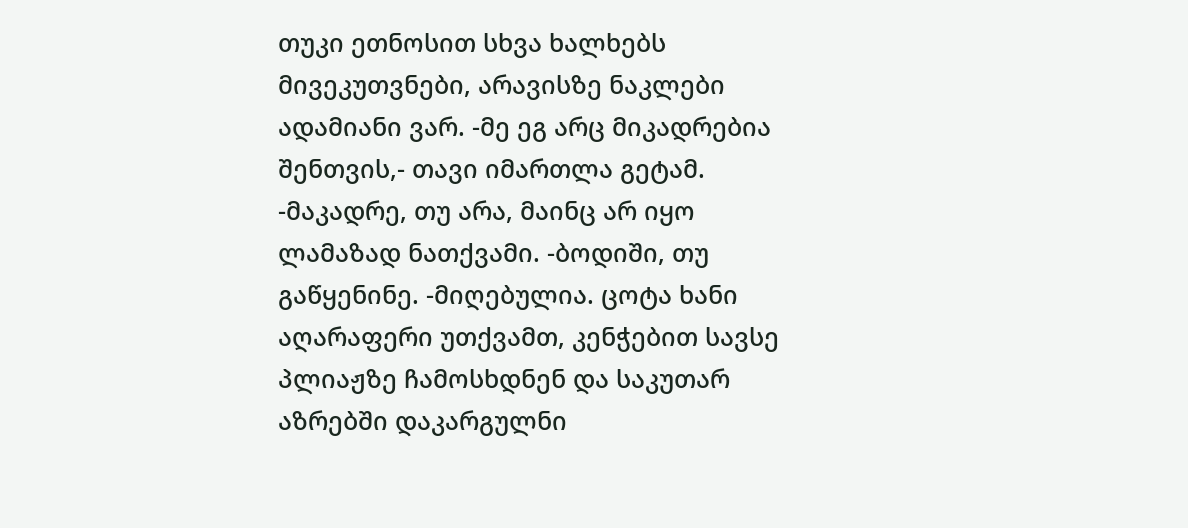თუკი ეთნოსით სხვა ხალხებს მივეკუთვნები, არავისზე ნაკლები ადამიანი ვარ. -მე ეგ არც მიკადრებია შენთვის,- თავი იმართლა გეტამ. -მაკადრე, თუ არა, მაინც არ იყო ლამაზად ნათქვამი. -ბოდიში, თუ გაწყენინე. -მიღებულია. ცოტა ხანი აღარაფერი უთქვამთ, კენჭებით სავსე პლიაჟზე ჩამოსხდნენ და საკუთარ აზრებში დაკარგულნი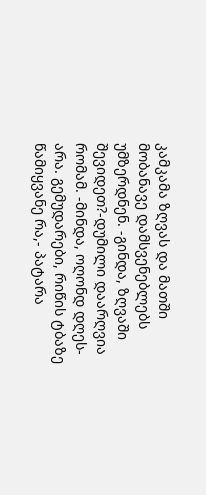კამკამა ზღვას და მათში მობანავე დამსვენებლებს უმზერდნენ. -გინდა, ზღვაში შევიდეთ?-დუმილი დაარღვია რომამ. -მინდა, ოღონდ დღეს- არა. გემუდარები, რიწის ტბაზე წამიყვანე რა,- პატარა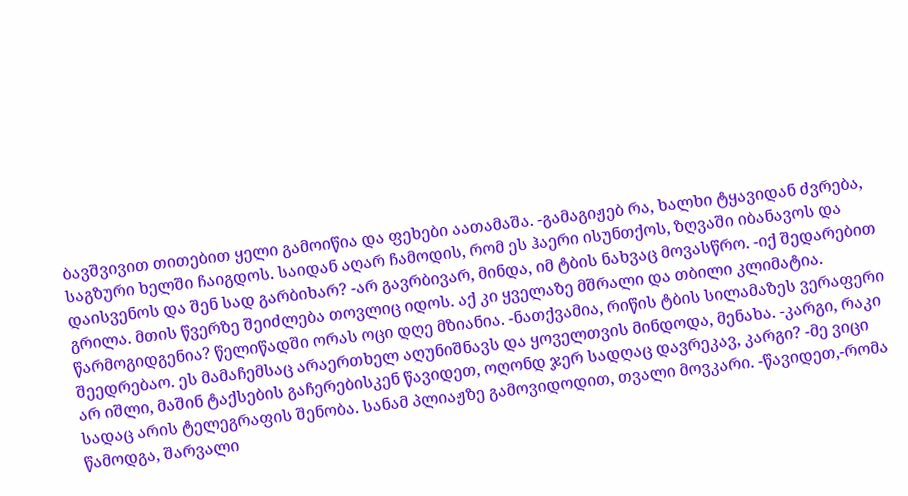ბავშვივით თითებით ყელი გამოიწია და ფეხები აათამაშა. -გამაგიჟებ რა, ხალხი ტყავიდან ძვრება, საგზური ხელში ჩაიგდოს. საიდან აღარ ჩამოდის, რომ ეს ჰაერი ისუნთქოს, ზღვაში იბანავოს და დაისვენოს და შენ სად გარბიხარ? -არ გავრბივარ, მინდა, იმ ტბის ნახვაც მოვასწრო. -იქ შედარებით გრილა. მთის წვერზე შეიძლება თოვლიც იდოს. აქ კი ყველაზე მშრალი და თბილი კლიმატია. წარმოგიდგენია? წელიწადში ორას ოცი დღე მზიანია. -ნათქვამია, რიწის ტბის სილამაზეს ვერაფერი შეედრებაო. ეს მამაჩემსაც არაერთხელ აღუნიშნავს და ყოველთვის მინდოდა, მენახა. -კარგი, რაკი არ იშლი, მაშინ ტაქსების გაჩერებისკენ წავიდეთ, ოღონდ ჯერ სადღაც დავრეკავ, კარგი? -მე ვიცი სადაც არის ტელეგრაფის შენობა. სანამ პლიაჟზე გამოვიდოდით, თვალი მოვკარი. -წავიდეთ,-რომა წამოდგა, შარვალი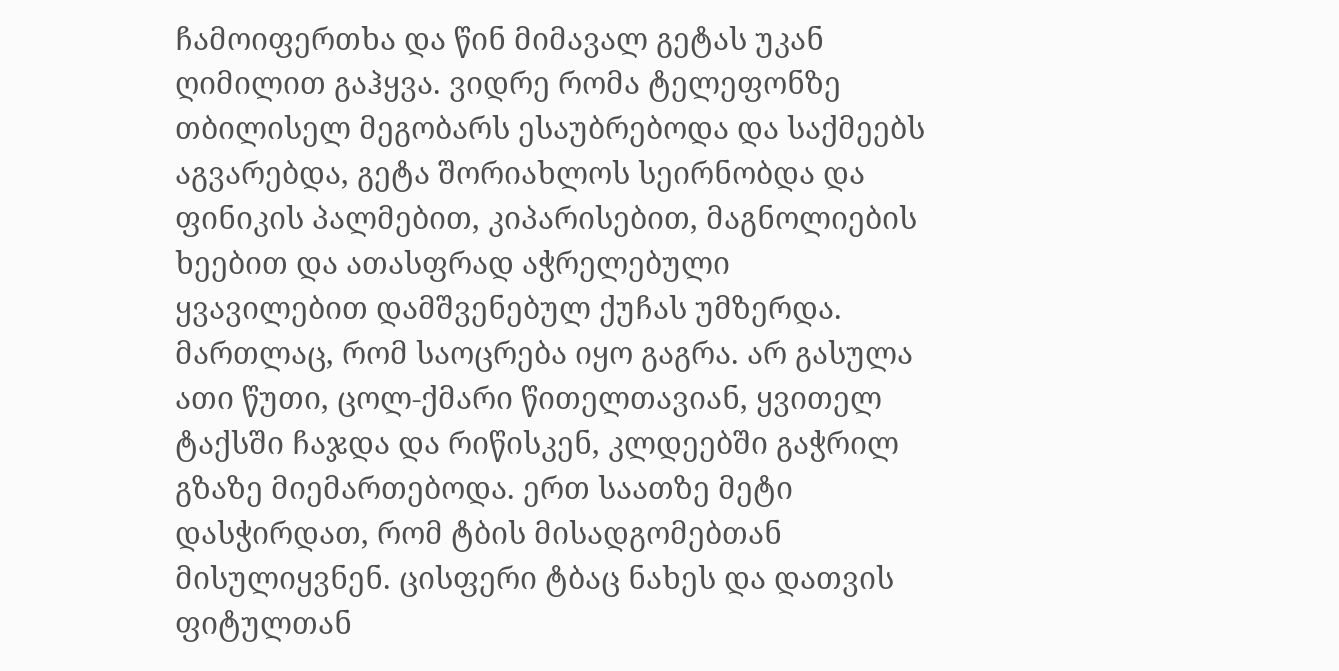ჩამოიფერთხა და წინ მიმავალ გეტას უკან ღიმილით გაჰყვა. ვიდრე რომა ტელეფონზე თბილისელ მეგობარს ესაუბრებოდა და საქმეებს აგვარებდა, გეტა შორიახლოს სეირნობდა და ფინიკის პალმებით, კიპარისებით, მაგნოლიების ხეებით და ათასფრად აჭრელებული ყვავილებით დამშვენებულ ქუჩას უმზერდა. მართლაც, რომ საოცრება იყო გაგრა. არ გასულა ათი წუთი, ცოლ-ქმარი წითელთავიან, ყვითელ ტაქსში ჩაჯდა და რიწისკენ, კლდეებში გაჭრილ გზაზე მიემართებოდა. ერთ საათზე მეტი დასჭირდათ, რომ ტბის მისადგომებთან მისულიყვნენ. ცისფერი ტბაც ნახეს და დათვის ფიტულთან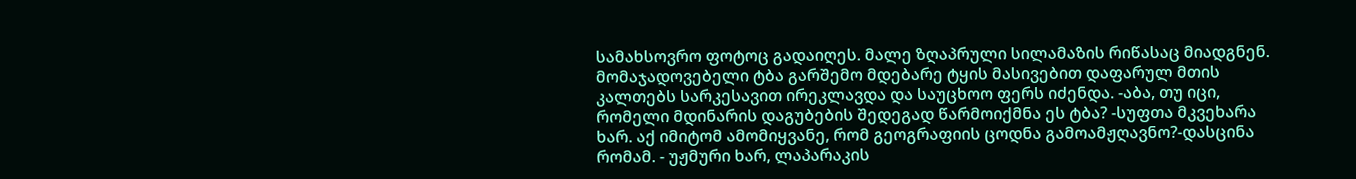სამახსოვრო ფოტოც გადაიღეს. მალე ზღაპრული სილამაზის რიწასაც მიადგნენ. მომაჯადოვებელი ტბა გარშემო მდებარე ტყის მასივებით დაფარულ მთის კალთებს სარკესავით ირეკლავდა და საუცხოო ფერს იძენდა. -აბა, თუ იცი, რომელი მდინარის დაგუბების შედეგად წარმოიქმნა ეს ტბა? -სუფთა მკვეხარა ხარ. აქ იმიტომ ამომიყვანე, რომ გეოგრაფიის ცოდნა გამოამჟღავნო?-დასცინა რომამ. - უჟმური ხარ, ლაპარაკის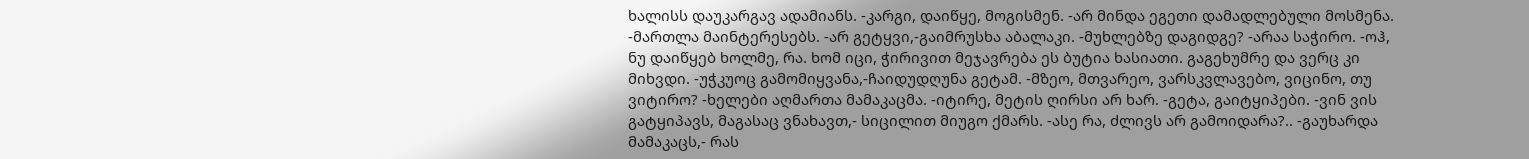ხალისს დაუკარგავ ადამიანს. -კარგი, დაიწყე, მოგისმენ. -არ მინდა ეგეთი დამადლებული მოსმენა. -მართლა მაინტერესებს. -არ გეტყვი,-გაიმრუსხა აბალაკი. -მუხლებზე დაგიდგე? -არაა საჭირო. -ოჰ, ნუ დაიწყებ ხოლმე, რა. ხომ იცი, ჭირივით მეჯავრება ეს ბუტია ხასიათი. გაგეხუმრე და ვერც კი მიხვდი. -უჭკუოც გამომიყვანა,-ჩაიდუდღუნა გეტამ. -მზეო, მთვარეო, ვარსკვლავებო, ვიცინო, თუ ვიტირო? -ხელები აღმართა მამაკაცმა. -იტირე, მეტის ღირსი არ ხარ. -გეტა, გაიტყიპები. -ვინ ვის გატყიპავს, მაგასაც ვნახავთ,- სიცილით მიუგო ქმარს. -ასე რა, ძლივს არ გამოიდარა?.. -გაუხარდა მამაკაცს,- რას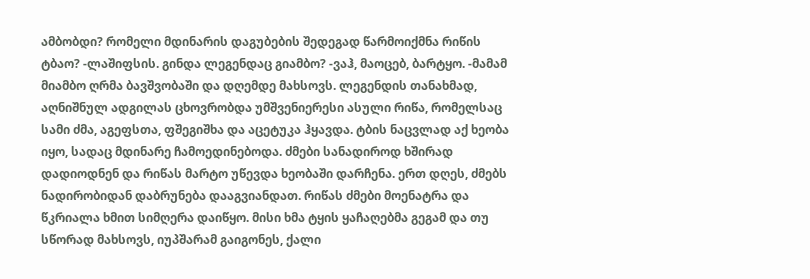ამბობდი? რომელი მდინარის დაგუბების შედეგად წარმოიქმნა რიწის ტბაო? -ლაშიფსის. გინდა ლეგენდაც გიამბო? -ვაჰ, მაოცებ, ბარტყო. -მამამ მიამბო ღრმა ბავშვობაში და დღემდე მახსოვს. ლეგენდის თანახმად, აღნიშნულ ადგილას ცხოვრობდა უმშვენიერესი ასული რიწა, რომელსაც სამი ძმა, აგეფსთა, ფშეგიშხა და აცეტუკა ჰყავდა. ტბის ნაცვლად აქ ხეობა იყო, სადაც მდინარე ჩამოედინებოდა. ძმები სანადიროდ ხშირად დადიოდნენ და რიწას მარტო უწევდა ხეობაში დარჩენა. ერთ დღეს, ძმებს ნადირობიდან დაბრუნება დააგვიანდათ. რიწას ძმები მოენატრა და წკრიალა ხმით სიმღერა დაიწყო. მისი ხმა ტყის ყაჩაღებმა გეგამ და თუ სწორად მახსოვს, იუპშარამ გაიგონეს, ქალი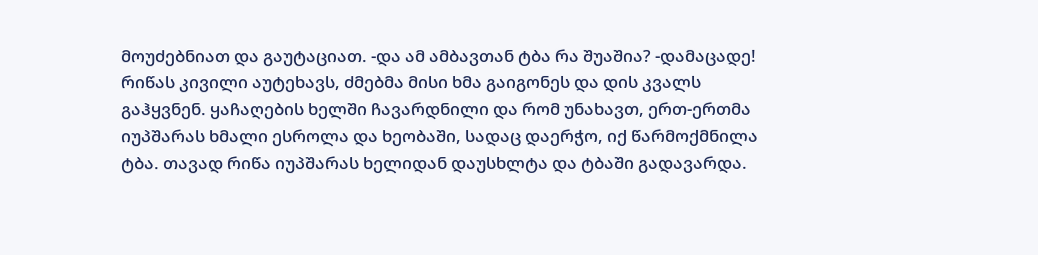მოუძებნიათ და გაუტაციათ. -და ამ ამბავთან ტბა რა შუაშია? -დამაცადე! რიწას კივილი აუტეხავს, ძმებმა მისი ხმა გაიგონეს და დის კვალს გაჰყვნენ. ყაჩაღების ხელში ჩავარდნილი და რომ უნახავთ, ერთ-ერთმა იუპშარას ხმალი ესროლა და ხეობაში, სადაც დაერჭო, იქ წარმოქმნილა ტბა. თავად რიწა იუპშარას ხელიდან დაუსხლტა და ტბაში გადავარდა.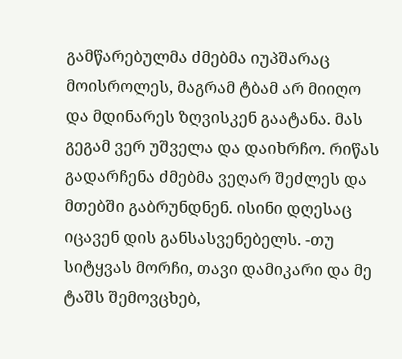გამწარებულმა ძმებმა იუპშარაც მოისროლეს, მაგრამ ტბამ არ მიიღო და მდინარეს ზღვისკენ გაატანა. მას გეგამ ვერ უშველა და დაიხრჩო. რიწას გადარჩენა ძმებმა ვეღარ შეძლეს და მთებში გაბრუნდნენ. ისინი დღესაც იცავენ დის განსასვენებელს. -თუ სიტყვას მორჩი, თავი დამიკარი და მე ტაშს შემოვცხებ,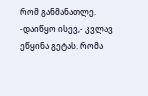რომ განმანათლე. -დაიწყო ისევ,- კვლავ ეწყინა გეტას. რომა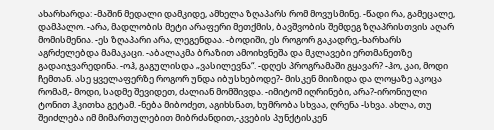ახარხარდა: -მაშინ მედალი დამკიდე, ამხელა ზღაპარს რომ მოვუსმინე. -წადი რა, გამეცალე, დამპალო. -არა, მადლობის მეტი არაფერი მეთქმის, ბავშვობის შემდეგ ზღაპრისთვის აღარ მომისმენია. -ეს ზღაპარი არა, ლეგენდაა. -ბოდიში, ეს როგორ გაკადრე,-ხარხარს აგრძელებდა მამაკაცი. -აბალაკმა ბრაზით ამოიხვნეშა და მკლავები ერთმანეთზე გადაიჯვარედინა. -ოჰ, გაგულისდა „ვასილევნა“. -დღეს პროგრამაში გყავარ? -ჰო, კაი, მოდი ჩემთან. ასე ყველაფერზე როგორ უნდა იბუსხებოდე?- მისკენ მიიზიდა და ლოყაზე აკოცა რომამ,- მოდი, სადმე შევიდეთ, ძალიან მომშივდა. -იმიტომ იღრინები, არა?-ირონიული ტონით ჰკითხა გეტამ. -ნება მიბოძეთ, აგიხსნათ, ხუმრობა სხვაა, ღრენა -სხვა. ახლა, თუ შეიძლება იმ მიმართულებით მიბრძანდით,-კვების პუნქტისკენ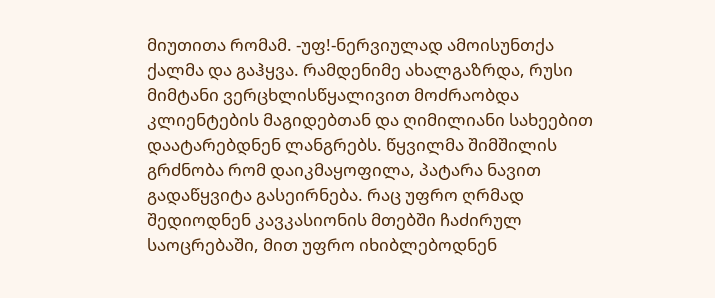მიუთითა რომამ. -უფ!-ნერვიულად ამოისუნთქა ქალმა და გაჰყვა. რამდენიმე ახალგაზრდა, რუსი მიმტანი ვერცხლისწყალივით მოძრაობდა კლიენტების მაგიდებთან და ღიმილიანი სახეებით დაატარებდნენ ლანგრებს. წყვილმა შიმშილის გრძნობა რომ დაიკმაყოფილა, პატარა ნავით გადაწყვიტა გასეირნება. რაც უფრო ღრმად შედიოდნენ კავკასიონის მთებში ჩაძირულ საოცრებაში, მით უფრო იხიბლებოდნენ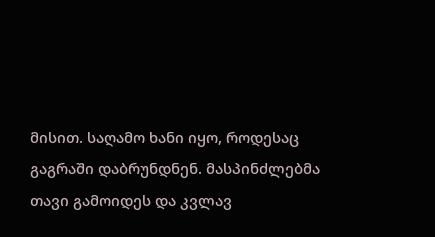მისით. საღამო ხანი იყო, როდესაც გაგრაში დაბრუნდნენ. მასპინძლებმა თავი გამოიდეს და კვლავ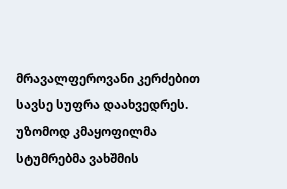მრავალფეროვანი კერძებით სავსე სუფრა დაახვედრეს. უზომოდ კმაყოფილმა სტუმრებმა ვახშმის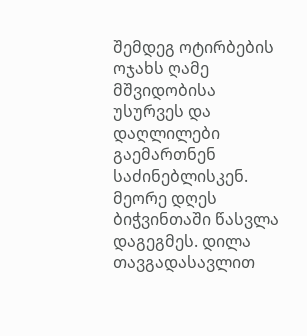შემდეგ ოტირბების ოჯახს ღამე მშვიდობისა უსურვეს და დაღლილები გაემართნენ საძინებლისკენ. მეორე დღეს ბიჭვინთაში წასვლა დაგეგმეს. დილა თავგადასავლით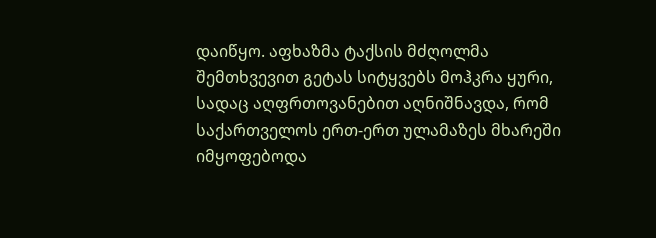დაიწყო. აფხაზმა ტაქსის მძღოლმა შემთხვევით გეტას სიტყვებს მოჰკრა ყური, სადაც აღფრთოვანებით აღნიშნავდა, რომ საქართველოს ერთ-ერთ ულამაზეს მხარეში იმყოფებოდა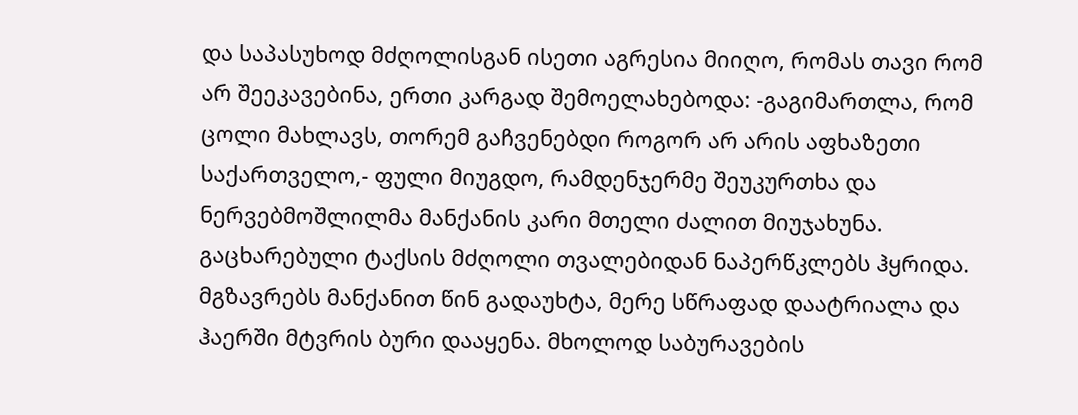და საპასუხოდ მძღოლისგან ისეთი აგრესია მიიღო, რომას თავი რომ არ შეეკავებინა, ერთი კარგად შემოელახებოდა: -გაგიმართლა, რომ ცოლი მახლავს, თორემ გაჩვენებდი როგორ არ არის აფხაზეთი საქართველო,- ფული მიუგდო, რამდენჯერმე შეუკურთხა და ნერვებმოშლილმა მანქანის კარი მთელი ძალით მიუჯახუნა. გაცხარებული ტაქსის მძღოლი თვალებიდან ნაპერწკლებს ჰყრიდა. მგზავრებს მანქანით წინ გადაუხტა, მერე სწრაფად დაატრიალა და ჰაერში მტვრის ბური დააყენა. მხოლოდ საბურავების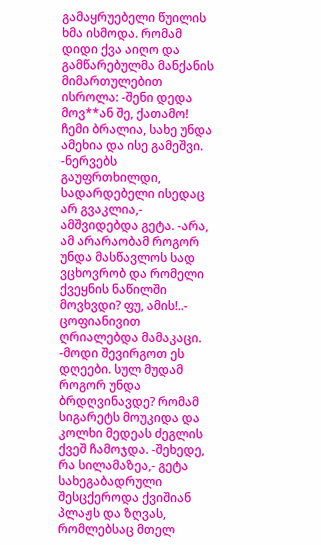გამაყრუებელი წუილის ხმა ისმოდა. რომამ დიდი ქვა აიღო და გამწარებულმა მანქანის მიმართულებით ისროლა: -შენი დედა მოვ**ან შე, ქათამო! ჩემი ბრალია, სახე უნდა ამეხია და ისე გამეშვი. -ნერვებს გაუფრთხილდი, სადარდებელი ისედაც არ გვაკლია,- ამშვიდებდა გეტა. -არა, ამ არარაობამ როგორ უნდა მასწავლოს სად ვცხოვრობ და რომელი ქვეყნის ნაწილში მოვხვდი? ფუ, ამის!..- ცოფიანივით ღრიალებდა მამაკაცი. -მოდი შევირგოთ ეს დღეები. სულ მუდამ როგორ უნდა ბრდღვინავდე? რომამ სიგარეტს მოუკიდა და კოლხი მედეას ძეგლის ქვეშ ჩამოჯდა. -შეხედე, რა სილამაზეა,- გეტა სახეგაბადრული შესცქეროდა ქვიშიან პლაჟს და ზღვას, რომლებსაც მთელ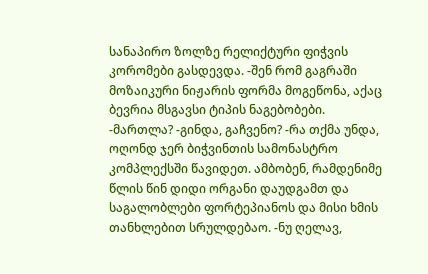სანაპირო ზოლზე რელიქტური ფიჭვის კორომები გასდევდა. -შენ რომ გაგრაში მოზაიკური ნიჟარის ფორმა მოგეწონა, აქაც ბევრია მსგავსი ტიპის ნაგებობები. -მართლა? -გინდა, გაჩვენო? -რა თქმა უნდა, ოღონდ ჯერ ბიჭვინთის სამონასტრო კომპლექსში წავიდეთ. ამბობენ, რამდენიმე წლის წინ დიდი ორგანი დაუდგამთ და საგალობლები ფორტეპიანოს და მისი ხმის თანხლებით სრულდებაო. -ნუ ღელავ,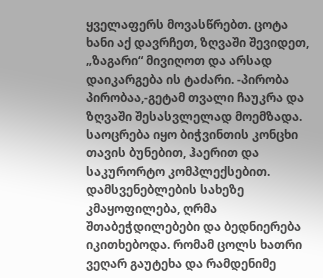ყველაფერს მოვასწრებთ. ცოტა ხანი აქ დავრჩეთ, ზღვაში შევიდეთ, „ზაგარი“ მივიღოთ და არსად დაიკარგება ის ტაძარი. -პირობა პირობაა,-გეტამ თვალი ჩაუკრა და ზღვაში შესასვლელად მოემზადა. საოცრება იყო ბიჭვინთის კონცხი თავის ბუნებით, ჰაერით და საკურორტო კომპლექსებით. დამსვენებლების სახეზე კმაყოფილება, ღრმა შთაბეჭდილებები და ბედნიერება იკითხებოდა. რომამ ცოლს ხათრი ვეღარ გაუტეხა და რამდენიმე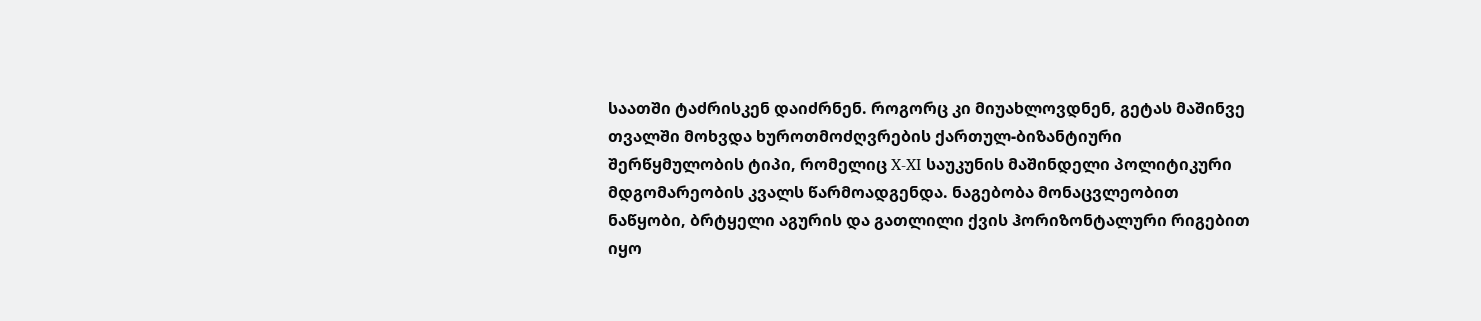საათში ტაძრისკენ დაიძრნენ. როგორც კი მიუახლოვდნენ, გეტას მაშინვე თვალში მოხვდა ხუროთმოძღვრების ქართულ-ბიზანტიური შერწყმულობის ტიპი, რომელიც X-XI საუკუნის მაშინდელი პოლიტიკური მდგომარეობის კვალს წარმოადგენდა. ნაგებობა მონაცვლეობით ნაწყობი, ბრტყელი აგურის და გათლილი ქვის ჰორიზონტალური რიგებით იყო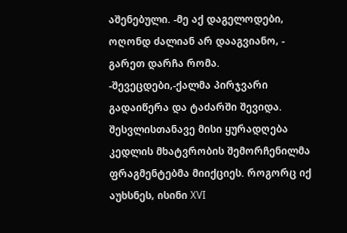აშენებული. -მე აქ დაგელოდები, ოღონდ ძალიან არ დააგვიანო, - გარეთ დარჩა რომა. -შევეცდები,-ქალმა პირჯვარი გადაიწერა და ტაძარში შევიდა. შესვლისთანავე მისი ყურადღება კედლის მხატვრობის შემორჩენილმა ფრაგმენტებმა მიიქციეს. როგორც იქ აუხსნეს, ისინი XVI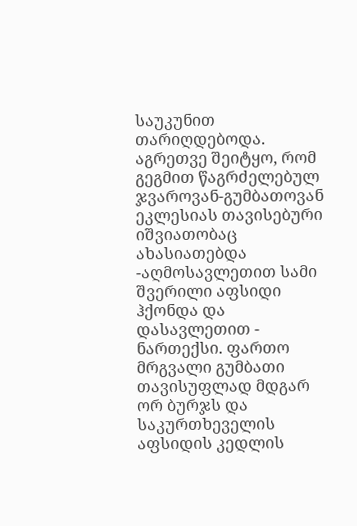საუკუნით თარიღდებოდა. აგრეთვე შეიტყო, რომ გეგმით წაგრძელებულ ჯვაროვან-გუმბათოვან ეკლესიას თავისებური იშვიათობაც ახასიათებდა -აღმოსავლეთით სამი შვერილი აფსიდი ჰქონდა და დასავლეთით - ნართექსი. ფართო მრგვალი გუმბათი თავისუფლად მდგარ ორ ბურჯს და საკურთხეველის აფსიდის კედლის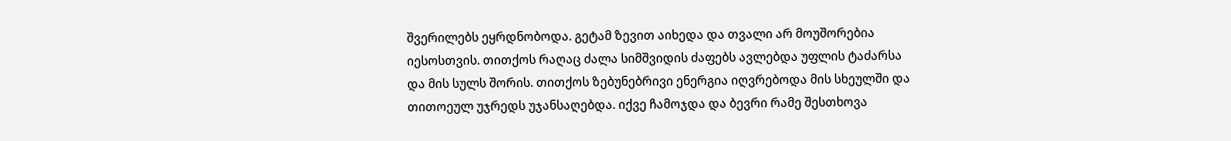შვერილებს ეყრდნობოდა. გეტამ ზევით აიხედა და თვალი არ მოუშორებია იესოსთვის. თითქოს რაღაც ძალა სიმშვიდის ძაფებს ავლებდა უფლის ტაძარსა და მის სულს შორის. თითქოს ზებუნებრივი ენერგია იღვრებოდა მის სხეულში და თითოეულ უჯრედს უჯანსაღებდა. იქვე ჩამოჯდა და ბევრი რამე შესთხოვა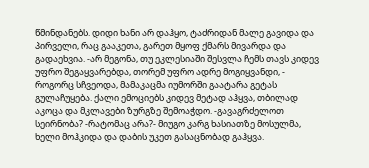წმინდანებს. დიდი ხანი არ დაჰყო, ტაძრიდან მალე გავიდა და პირველი, რაც გააკეთა, გარეთ მყოფ ქმარს მივარდა და გადაეხვია. -არ მეგონა, თუ ეკლესიაში შესვლა ჩემს თავს კიდევ უფრო შეგაყვარებდა, თორემ უფრო ადრე მოგიყვანდი, - როგორც სჩვეოდა, მამაკაცმა იუმორში გაატარა გეტას გულაჩუყება. ქალი ემოციებს კიდევ მეტად აჰყვა, თბილად აკოცა და მკლავები ზურგზე შემოაჭდო. -გავაგრძელოთ სეირნობა? -რატომაც არა?- მიუგო კარგ ხასიათზე მოსულმა, ხელი მოჰკიდა და დაბის უკეთ გასაცნობად გაჰყვა.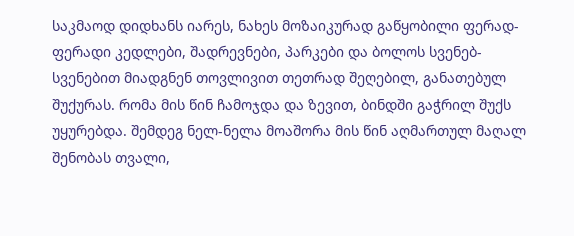საკმაოდ დიდხანს იარეს, ნახეს მოზაიკურად გაწყობილი ფერად-ფერადი კედლები, შადრევნები, პარკები და ბოლოს სვენებ-სვენებით მიადგნენ თოვლივით თეთრად შეღებილ, განათებულ შუქურას. რომა მის წინ ჩამოჯდა და ზევით, ბინდში გაჭრილ შუქს უყურებდა. შემდეგ ნელ-ნელა მოაშორა მის წინ აღმართულ მაღალ შენობას თვალი,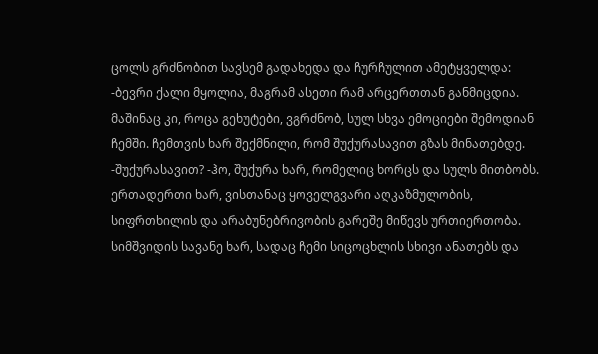ცოლს გრძნობით სავსემ გადახედა და ჩურჩულით ამეტყველდა: -ბევრი ქალი მყოლია, მაგრამ ასეთი რამ არცერთთან განმიცდია. მაშინაც კი, როცა გეხუტები, ვგრძნობ, სულ სხვა ემოციები შემოდიან ჩემში. ჩემთვის ხარ შექმნილი, რომ შუქურასავით გზას მინათებდე. -შუქურასავით? -ჰო, შუქურა ხარ, რომელიც ხორცს და სულს მითბობს. ერთადერთი ხარ, ვისთანაც ყოველგვარი აღკაზმულობის, სიფრთხილის და არაბუნებრივობის გარეშე მიწევს ურთიერთობა. სიმშვიდის სავანე ხარ, სადაც ჩემი სიცოცხლის სხივი ანათებს და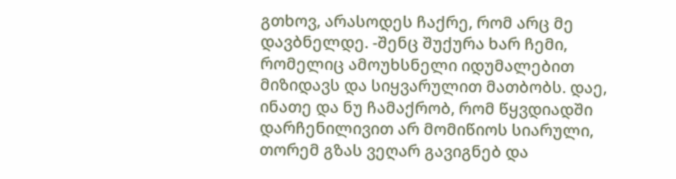გთხოვ, არასოდეს ჩაქრე, რომ არც მე დავბნელდე. -შენც შუქურა ხარ ჩემი, რომელიც ამოუხსნელი იდუმალებით მიზიდავს და სიყვარულით მათბობს. დაე, ინათე და ნუ ჩამაქრობ, რომ წყვდიადში დარჩენილივით არ მომიწიოს სიარული, თორემ გზას ვეღარ გავიგნებ და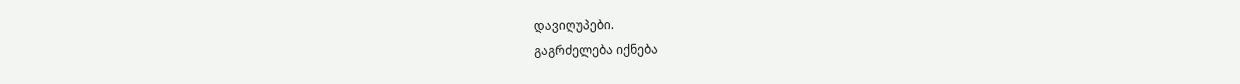დავიღუპები.
გაგრძელება იქნება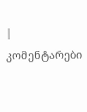| კომენტარები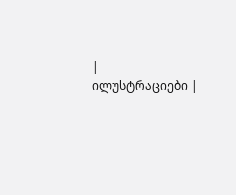|
ილუსტრაციები |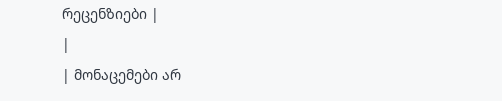რეცენზიები |
|
| მონაცემები არ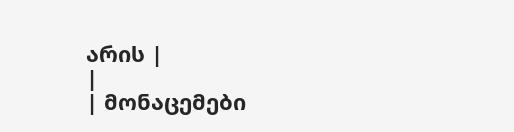არის |
|
| მონაცემები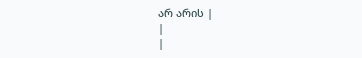არ არის |
|
|